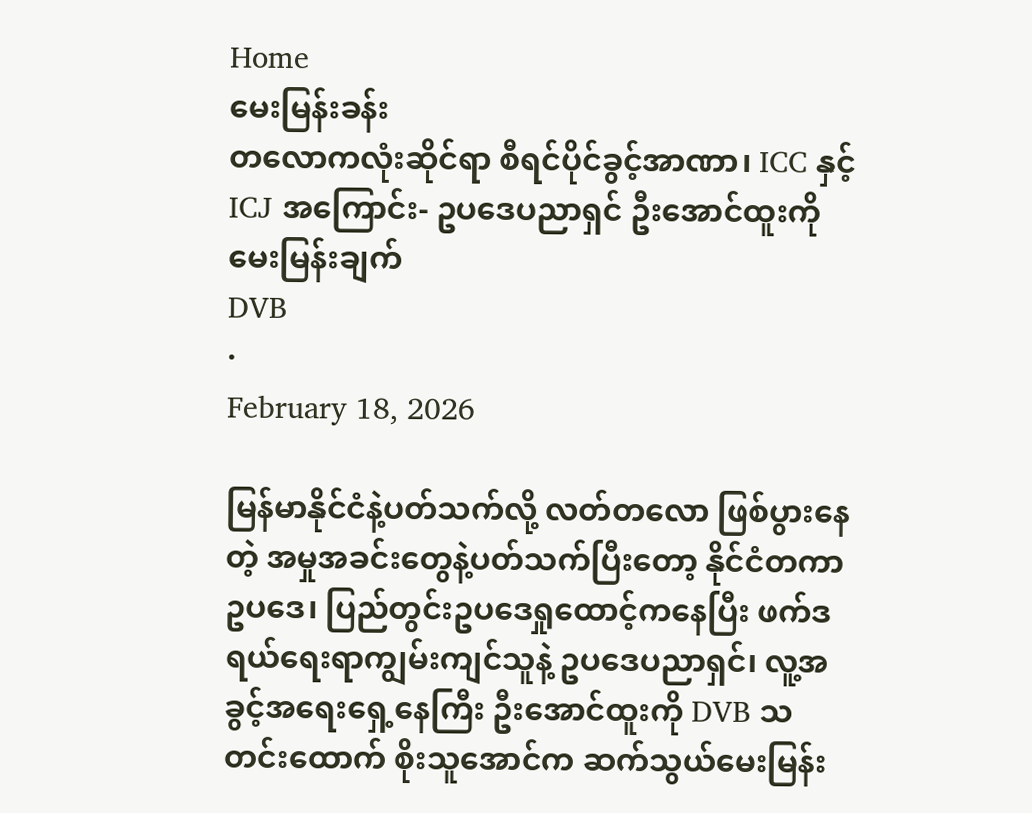Home
မေးမြန်းခန်း
တလောကလုံးဆိုင်ရာ စီရင်ပိုင်ခွင့်အာဏာ၊ ICC နှင့် ICJ အကြောင်း- ဥပဒေပညာရှင် ဦးအောင်ထူးကို မေးမြန်းချက်
DVB
·
February 18, 2026

မြန်မာနိုင်ငံနဲ့ပတ်သက်လို့ လတ်တလော ဖြစ်ပွားနေတဲ့ အမှုအခင်းတွေနဲ့ပတ်သက်ပြီးတော့ နိုင်ငံတကာဥပဒေ၊ ပြည်တွင်းဥပဒေရှုထောင့်ကနေပြီး ဖက်ဒရယ်ရေးရာကျွမ်းကျင်သူနဲ့ ဥပဒေပညာရှင်၊ လူ့အခွင့်အရေးရှေ့နေကြီး ဦးအောင်ထူးကို DVB သတင်းထောက် စိုးသူအောင်က ဆက်သွယ်မေးမြန်း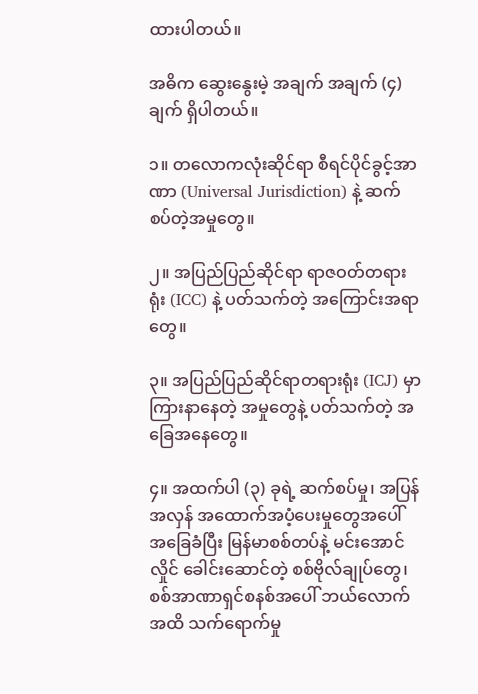ထားပါတယ်။

အဓိက ဆွေးနွေးမဲ့ အချက် အချက် (၄) ချက် ရှိပါတယ်။

၁။ တလောကလုံးဆိုင်ရာ စီရင်ပိုင်ခွင့်အာဏာ (Universal Jurisdiction) နဲ့ ဆက်စပ်တဲ့အမှုတွေ။

၂။ အပြည်ပြည်ဆိုင်ရာ ရာဇဝတ်တရားရုံး (ICC) နဲ့ ပတ်သက်တဲ့ အကြောင်းအရာတွေ။

၃။ အပြည်ပြည်ဆိုင်ရာတရားရုံး (ICJ) မှာ ကြားနာနေတဲ့ အမှုတွေနဲ့ ပတ်သက်တဲ့ အခြေအနေတွေ။

၄။ အထက်ပါ (၃) ခုရဲ့ ဆက်စပ်မှု၊ အပြန်အလှန် အထောက်အပံ့ပေးမှုတွေအပေါ် အခြေခံပြီး မြန်မာစစ်တပ်နဲ့ မင်းအောင်လှိုင် ခေါင်းဆောင်တဲ့ စစ်ဗိုလ်ချုပ်တွေ၊ စစ်အာဏာရှင်စနစ်အပေါ် ဘယ်လောက်အထိ သက်ရောက်မှု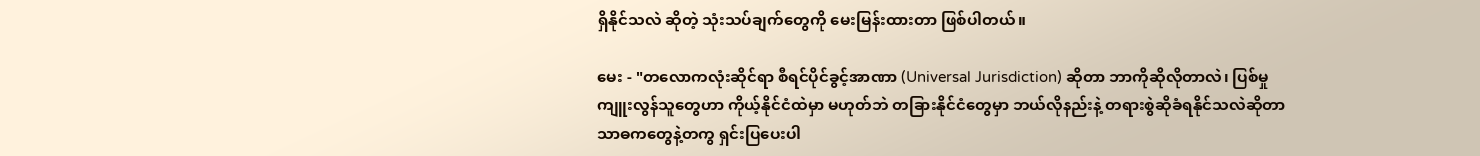ရှိနိုင်သလဲ ဆိုတဲ့ သုံးသပ်ချက်တွေကို မေးမြန်းထားတာ ဖြစ်ပါတယ်။

မေး - "တလောကလုံးဆိုင်ရာ စီရင်ပိုင်ခွင့်အာဏာ (Universal Jurisdiction) ဆိုတာ ဘာကိုဆိုလိုတာလဲ၊ ပြစ်မှုကျူးလွန်သူတွေဟာ ကိုယ့်နိုင်ငံထဲမှာ မဟုတ်ဘဲ တခြားနိုင်ငံတွေမှာ ဘယ်လိုနည်းနဲ့ တရားစွဲဆိုခံရနိုင်သလဲဆိုတာ သာဓကတွေနဲ့တကွ ရှင်းပြပေးပါ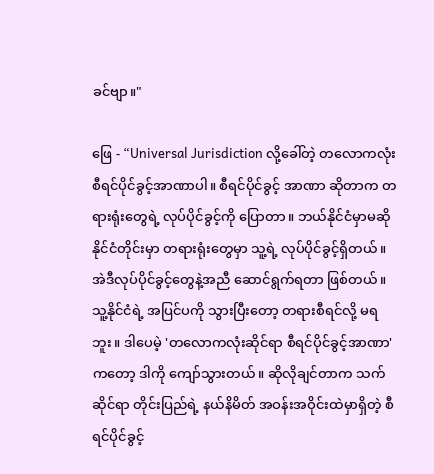ခင်ဗျာ။"

ဖြေ - “Universal Jurisdiction လို့ခေါ်တဲ့ တလောကလုံး စီရင်ပိုင်ခွင့်အာဏာပါ။ စီရင်ပိုင်ခွင့် အာဏာ ဆိုတာက တရားရုံးတွေရဲ့ လုပ်ပိုင်ခွင့်ကို ပြောတာ။ ဘယ်နိုင်ငံမှာမဆို နိုင်ငံတိုင်းမှာ တရားရုံးတွေမှာ သူ့ရဲ့ လုပ်ပိုင်ခွင့်ရှိတယ်။ အဲဒီလုပ်ပိုင်ခွင့်တွေနဲ့အညီ ဆောင်ရွက်ရတာ ဖြစ်တယ်။ သူ့နိုင်ငံရဲ့ အပြင်ပကို သွားပြီးတော့ တရားစီရင်လို့ မရဘူး။ ဒါပေမဲ့ 'တလောကလုံးဆိုင်ရာ စီရင်ပိုင်ခွင့်အာဏာ' ကတော့ ဒါကို ကျော်သွားတယ်။ ဆိုလိုချင်တာက သက်ဆိုင်ရာ တိုင်းပြည်ရဲ့ နယ်နိမိတ် အဝန်းအဝိုင်းထဲမှာရှိတဲ့ စီရင်ပိုင်ခွင့်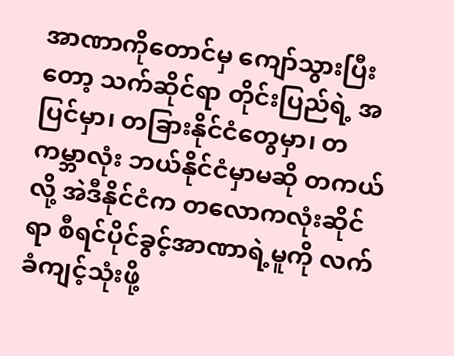အာဏာကိုတောင်မှ ကျော်သွားပြီးတော့ သက်ဆိုင်ရာ တိုင်းပြည်ရဲ့ အပြင်မှာ၊ တခြားနိုင်ငံတွေမှာ၊ တကမ္ဘာလုံး ဘယ်နိုင်ငံမှာမဆို တကယ်လို့ အဲဒီနိုင်ငံက တလောကလုံးဆိုင်ရာ စီရင်ပိုင်ခွင့်အာဏာရဲ့မူကို လက်ခံကျင့်သုံးဖို့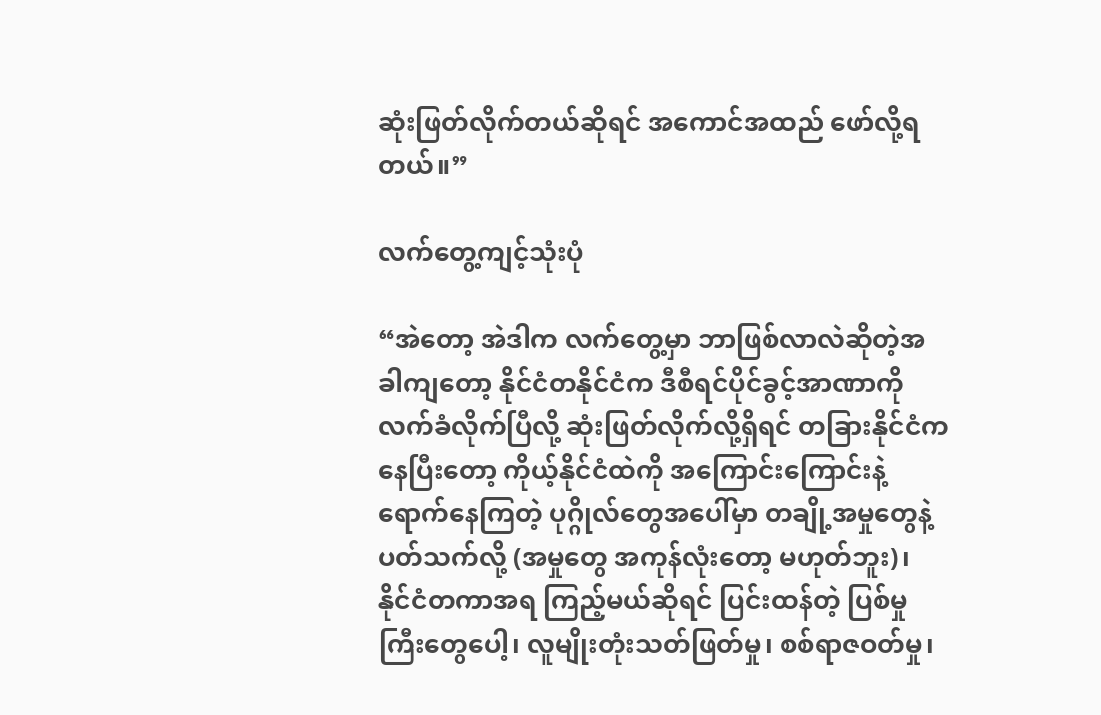ဆုံးဖြတ်လိုက်တယ်ဆိုရင် အကောင်အထည် ဖော်လို့ရတယ်။”

လက်တွေ့ကျင့်သုံးပုံ

“အဲတော့ အဲဒါက လက်တွေ့မှာ ဘာဖြစ်လာလဲဆိုတဲ့အခါကျတော့ နိုင်ငံတနိုင်ငံက ဒီစီရင်ပိုင်ခွင့်အာဏာကို လက်ခံလိုက်ပြီလို့ ဆုံးဖြတ်လိုက်လို့ရှိရင် တခြားနိုင်ငံကနေပြီးတော့ ကိုယ့်နိုင်ငံထဲကို အကြောင်းကြောင်းနဲ့ ရောက်နေကြတဲ့ ပုဂ္ဂိုလ်တွေအပေါ်မှာ တချို့အမှုတွေနဲ့ ပတ်သက်လို့ (အမှုတွေ အကုန်လုံးတော့ မဟုတ်ဘူး)၊ နိုင်ငံတကာအရ ကြည့်မယ်ဆိုရင် ပြင်းထန်တဲ့ ပြစ်မှုကြီးတွေပေါ့၊ လူမျိုးတုံးသတ်ဖြတ်မှု၊ စစ်ရာဇဝတ်မှု၊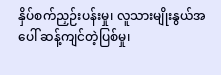နှိပ်စက်ညှဉ်းပန်းမှု၊ လူသားမျိုးနွယ်အပေါ် ဆန့်ကျင်တဲ့ပြစ်မှု၊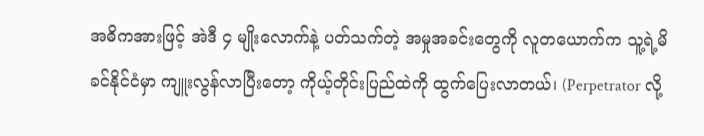အဓိကအားဖြင့် အဲဒီ ၄ မျိုးလောက်နဲ့ ပတ်သက်တဲ့ အမှုအခင်းတွေကို လူတယောက်က သူ့ရဲ့မိခင်နိုင်ငံမှာ ကျူးလွန်လာပြီးတော့ ကိုယ့်တိုင်းပြည်ထဲကို ထွက်ပြေးလာတယ်၊ (Perpetrator လို့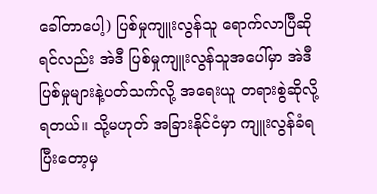ခေါ်တာပေါ့) ပြစ်မှုကျူးလွန်သူ ရောက်လာပြီဆိုရင်လည်း အဲဒီ ပြစ်မှုကျူးလွန်သူအပေါ်မှာ အဲဒီပြစ်မှုများနဲ့ပတ်သက်လို့ အရေးယူ တရားစွဲဆိုလို့ ရတယ်။ သို့မဟုတ် အခြားနိုင်ငံမှာ ကျူးလွန်ခံရပြီးတော့မှ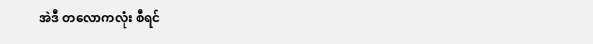အဲဒီ တလောကလုံး စီရင်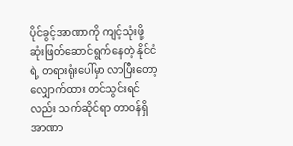ပိုင်ခွင့်အာဏာကို ကျင့်သုံးဖို့ ဆုံးဖြတ်ဆောင်ရွက်နေတဲ့ နိုင်ငံရဲ့ တရားရုံးပေါ်မှာ လာပြီးတော့ လျှောက်ထား တင်သွင်းရင်လည်း သက်ဆိုင်ရာ တာဝန်ရှိ အာဏာ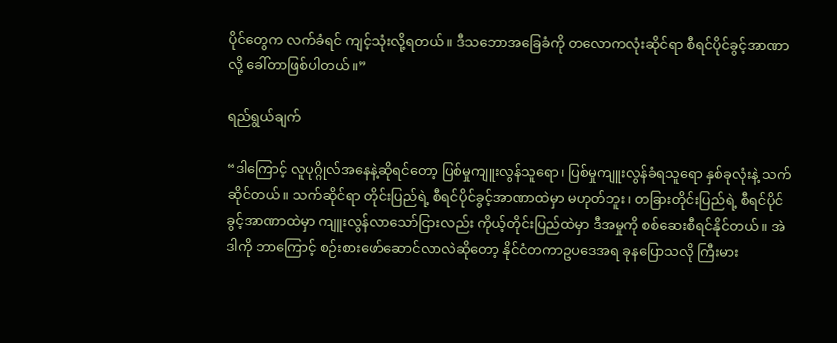ပိုင်တွေက လက်ခံရင် ကျင့်သုံးလို့ရတယ်။ ဒီသဘောအခြေခံကို တလောကလုံးဆိုင်ရာ စီရင်ပိုင်ခွင့်အာဏာလို့ ခေါ်တာဖြစ်ပါတယ်။”

ရည်ရွယ်ချက်

“ဒါကြောင့် လူပုဂ္ဂိုလ်အနေနဲ့ဆိုရင်တော့ ပြစ်မှုကျူးလွန်သူရော၊ ပြစ်မှုကျူးလွန်ခံရသူရော နှစ်ခုလုံးနဲ့ သက်ဆိုင်တယ်။ သက်ဆိုင်ရာ တိုင်းပြည်ရဲ့ စီရင်ပိုင်ခွင့်အာဏာထဲမှာ မဟုတ်ဘူး၊ တခြားတိုင်းပြည်ရဲ့ စီရင်ပိုင်ခွင့်အာဏာထဲမှာ ကျူးလွန်လာသော်ငြားလည်း ကိုယ့်တိုင်းပြည်ထဲမှာ ဒီအမှုကို စစ်ဆေးစီရင်နိုင်တယ်။ အဲဒါကို ဘာကြောင့် စဉ်းစားဖော်ဆောင်လာလဲဆိုတော့ နိုင်ငံတကာဥပဒေအရ ခုနပြောသလို ကြီးမား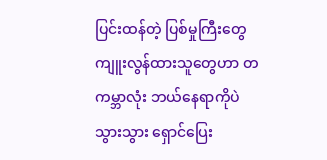ပြင်းထန်တဲ့ ပြစ်မှုကြီးတွေ ကျူးလွန်ထားသူတွေဟာ တကမ္ဘာလုံး ဘယ်နေရာကိုပဲသွားသွား ရှောင်ပြေး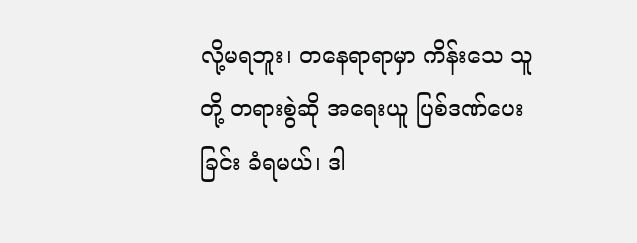လို့မရဘူး၊ တနေရာရာမှာ ကိန်းသေ သူတို့ တရားစွဲဆို အရေးယူ ပြစ်ဒဏ်ပေးခြင်း ခံရမယ်၊ ဒါ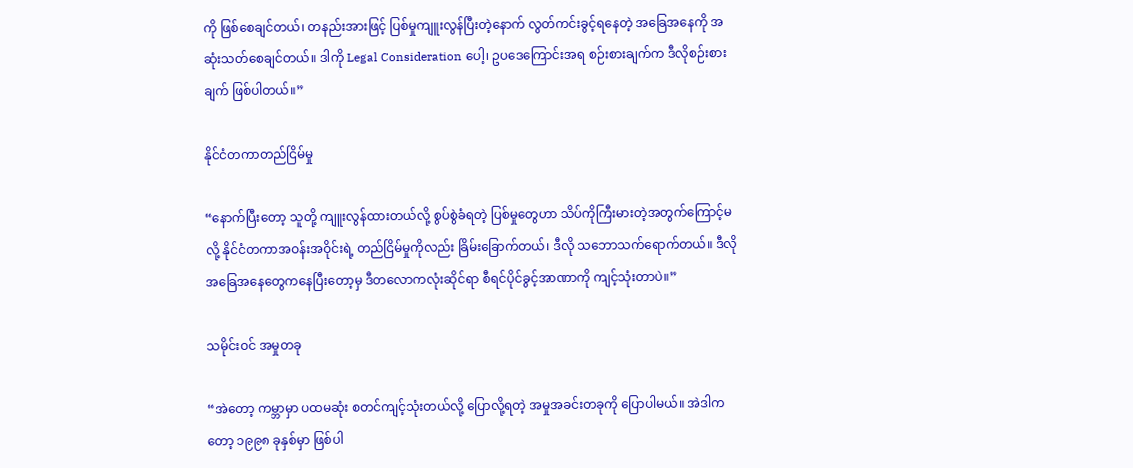ကို ဖြစ်စေချင်တယ်၊ တနည်းအားဖြင့် ပြစ်မှုကျူးလွန်ပြီးတဲ့နောက် လွတ်ကင်းခွင့်ရနေတဲ့ အခြေအနေကို အဆုံးသတ်စေချင်တယ်။ ဒါကို Legal Consideration ပေါ့၊ ဥပဒေကြောင်းအရ စဉ်းစားချက်က ဒီလိုစဉ်းစားချက် ဖြစ်ပါတယ်။”

နိုင်ငံတကာတည်ငြိမ်မှု

“နောက်ပြီးတော့ သူတို့ ကျူးလွန်ထားတယ်လို့ စွပ်စွဲခံရတဲ့ ပြစ်မှုတွေဟာ သိပ်ကိုကြီးမားတဲ့အတွက်ကြောင့်မလို့ နိုင်ငံတကာအဝန်းအဝိုင်းရဲ့ တည်ငြိမ်မှုကိုလည်း ခြိမ်းခြောက်တယ်၊ ဒီလို သဘောသက်ရောက်တယ်။ ဒီလို အခြေအနေတွေကနေပြီးတော့မှ ဒီတလောကလုံးဆိုင်ရာ စီရင်ပိုင်ခွင့်အာဏာကို ကျင့်သုံးတာပဲ။”

သမိုင်းဝင် အမှုတခု

“အဲတော့ ကမ္ဘာမှာ ပထမဆုံး စတင်ကျင့်သုံးတယ်လို့ ပြောလို့ရတဲ့ အမှုအခင်းတခုကို ပြောပါမယ်။ အဲဒါကတော့ ၁၉၉၈ ခုနှစ်မှာ ဖြစ်ပါ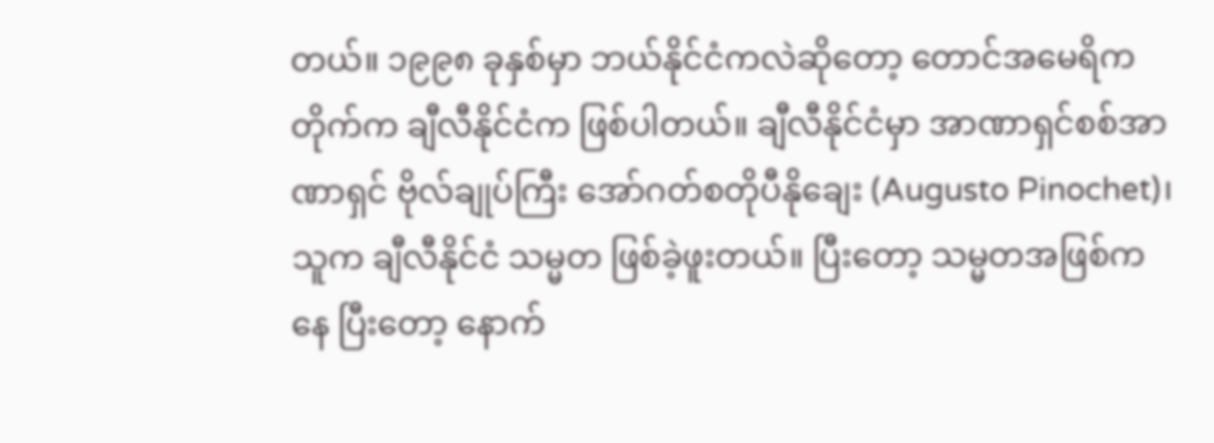တယ်။ ၁၉၉၈ ခုနှစ်မှာ ဘယ်နိုင်ငံကလဲဆိုတော့ တောင်အမေရိကတိုက်က ချီလီနိုင်ငံက ဖြစ်ပါတယ်။ ချီလီနိုင်ငံမှာ အာဏာရှင်စစ်အာဏာရှင် ဗိုလ်ချုပ်ကြီး အော်ဂတ်စတိုပီနိုချေး (Augusto Pinochet)၊ သူက ချီလီနိုင်ငံ သမ္မတ ဖြစ်ခဲ့ဖူးတယ်။ ပြီးတော့ သမ္မတအဖြစ်ကနေ ပြီးတော့ နောက်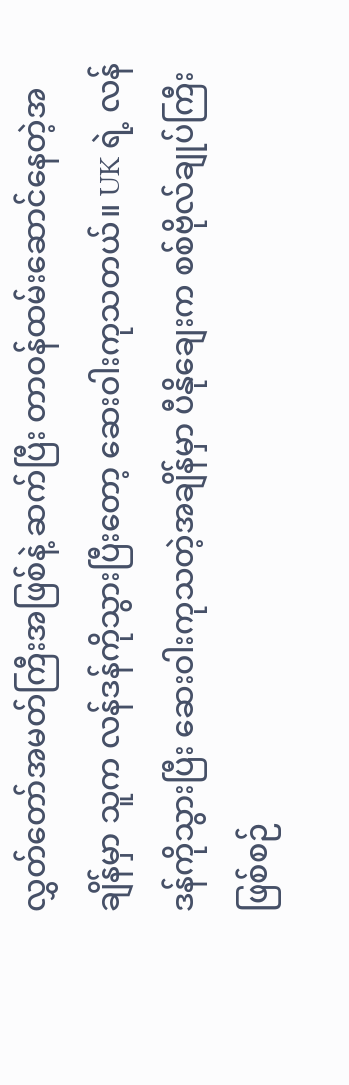လွှတ်တော်အမတ်ကြီးအဖြစ်နဲ့ ဆက်ပြီး တာဝန်ထမ်းဆောင်နေတဲ့အချိန်မှာ သူက လန်ဒန်ကိုသွားပြီးတော့ ဆေးဝါးကုသတယ်။ UK ရဲ့ လန်ဒန်ကိုသွားပြီး ဆေးဝါးကုသတဲ့အချိန်မှာ ပီနိုချေးက စစ်ဗိုလ်ချုပ်ကြီး ဖြစ်စဉ်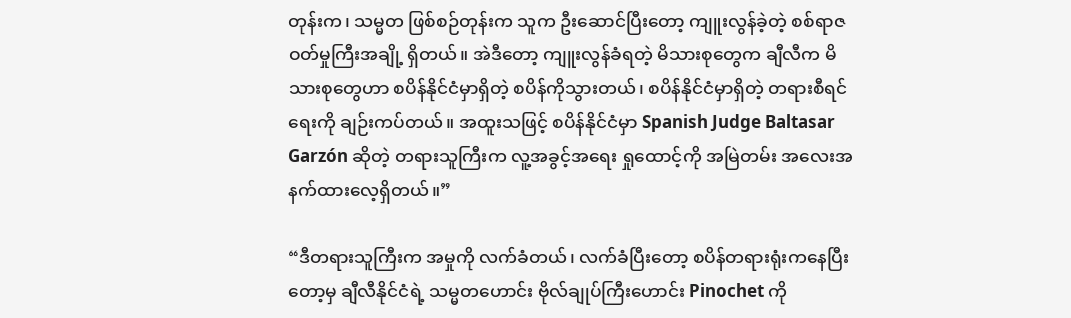တုန်းက၊ သမ္မတ ဖြစ်စဉ်တုန်းက သူက ဦးဆောင်ပြီးတော့ ကျူးလွန်ခဲ့တဲ့ စစ်ရာဇဝတ်မှုကြီးအချို့ ရှိတယ်။ အဲဒီတော့ ကျူးလွန်ခံရတဲ့ မိသားစုတွေက ချီလီက မိသားစုတွေဟာ စပိန်နိုင်ငံမှာရှိတဲ့ စပိန်ကိုသွားတယ်၊ စပိန်နိုင်ငံမှာရှိတဲ့ တရားစီရင်ရေးကို ချဉ်းကပ်တယ်။ အထူးသဖြင့် စပိန်နိုင်ငံမှာ Spanish Judge Baltasar Garzón ဆိုတဲ့ တရားသူကြီးက လူ့အခွင့်အရေး ရှုထောင့်ကို အမြဲတမ်း အလေးအနက်ထားလေ့ရှိတယ်။”

“ဒီတရားသူကြီးက အမှုကို လက်ခံတယ်၊ လက်ခံပြီးတော့ စပိန်တရားရုံးကနေပြီးတော့မှ ချီလီနိုင်ငံရဲ့ သမ္မတဟောင်း ဗိုလ်ချုပ်ကြီးဟောင်း Pinochet ကို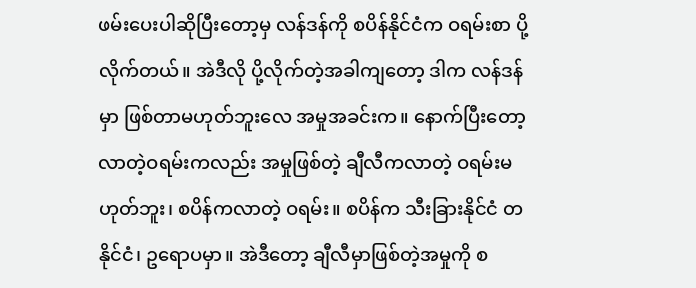ဖမ်းပေးပါဆိုပြီးတော့မှ လန်ဒန်ကို စပိန်နိုင်ငံက ဝရမ်းစာ ပို့လိုက်တယ်။ အဲဒီလို ပို့လိုက်တဲ့အခါကျတော့ ဒါက လန်ဒန်မှာ ဖြစ်တာမဟုတ်ဘူးလေ အမှုအခင်းက။ နောက်ပြီးတော့ လာတဲ့ဝရမ်းကလည်း အမှုဖြစ်တဲ့ ချီလီကလာတဲ့ ဝရမ်းမဟုတ်ဘူး၊ စပိန်ကလာတဲ့ ဝရမ်း။ စပိန်က သီးခြားနိုင်ငံ တနိုင်ငံ၊ ဥရောပမှာ။ အဲဒီတော့ ချီလီမှာဖြစ်တဲ့အမှုကို စ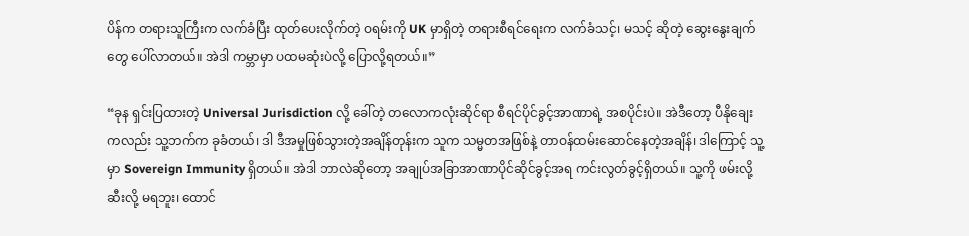ပိန်က တရားသူကြီးက လက်ခံပြီး ထုတ်ပေးလိုက်တဲ့ ဝရမ်းကို UK မှာရှိတဲ့ တရားစီရင်ရေးက လက်ခံသင့်၊ မသင့် ဆိုတဲ့ ဆွေးနွေးချက်တွေ ပေါ်လာတယ်။ အဲဒါ ကမ္ဘာမှာ ပထမဆုံးပဲလို့ ပြောလို့ရတယ်။”

“ခုန ရှင်းပြထားတဲ့ Universal Jurisdiction လို့ ခေါ်တဲ့ တလောကလုံးဆိုင်ရာ စီရင်ပိုင်ခွင့်အာဏာရဲ့ အစပိုင်းပဲ။ အဲဒီတော့ ပီနိုချေးကလည်း သူ့ဘက်က ခုခံတယ်၊ ဒါ ဒီအမှုဖြစ်သွားတဲ့အချိန်တုန်းက သူက သမ္မတအဖြစ်နဲ့ တာဝန်ထမ်းဆောင်နေတဲ့အချိန်၊ ဒါကြောင့် သူ့မှာ Sovereign Immunity ရှိတယ်။ အဲဒါ ဘာလဲဆိုတော့ အချုပ်အခြာအာဏာပိုင်ဆိုင်ခွင့်အရ ကင်းလွတ်ခွင့်ရှိတယ်။ သူ့ကို ဖမ်းလို့ဆီးလို့ မရဘူး၊ ထောင်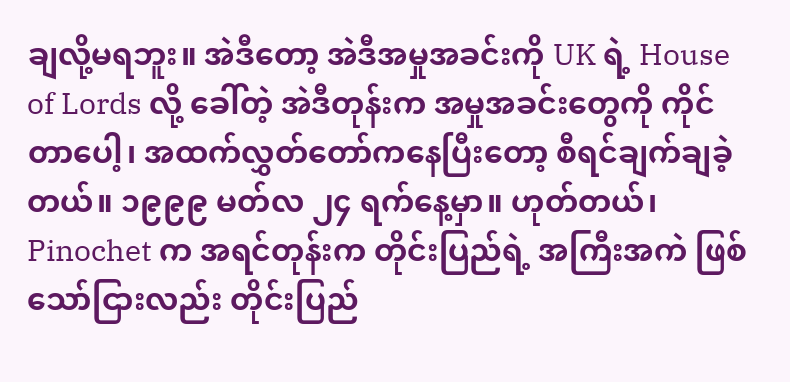ချလို့မရဘူး။ အဲဒီတော့ အဲဒီအမှုအခင်းကို UK ရဲ့ House of Lords လို့ ခေါ်တဲ့ အဲဒီတုန်းက အမှုအခင်းတွေကို ကိုင်တာပေါ့၊ အထက်လွှတ်တော်ကနေပြီးတော့ စီရင်ချက်ချခဲ့တယ်။ ၁၉၉၉ မတ်လ ၂၄ ရက်နေ့မှာ။ ဟုတ်တယ်၊ Pinochet က အရင်တုန်းက တိုင်းပြည်ရဲ့ အကြီးအကဲ ဖြစ်သော်ငြားလည်း တိုင်းပြည်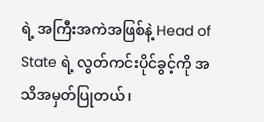ရဲ့ အကြီးအကဲအဖြစ်နဲ့ Head of State ရဲ့ လွတ်ကင်းပိုင်ခွင့်ကို အသိအမှတ်ပြုတယ်၊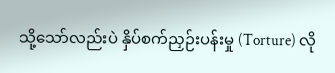သို့သော်လည်းပဲ နှိပ်စက်ညှဉ်းပန်းမှု (Torture) လို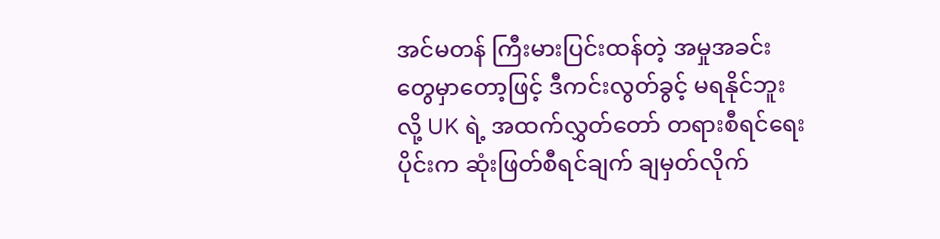အင်မတန် ကြီးမားပြင်းထန်တဲ့ အမှုအခင်းတွေမှာတော့ဖြင့် ဒီကင်းလွတ်ခွင့် မရနိုင်ဘူးလို့ UK ရဲ့ အထက်လွှတ်တော် တရားစီရင်ရေးပိုင်းက ဆုံးဖြတ်စီရင်ချက် ချမှတ်လိုက်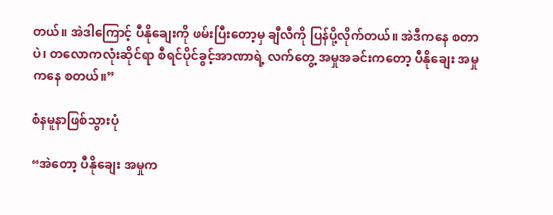တယ်။ အဲဒါကြောင့် ပီနိုချေးကို ဖမ်းပြီးတော့မှ ချီလီကို ပြန်ပို့လိုက်တယ်။ အဲဒီကနေ စတာပဲ၊ တလောကလုံးဆိုင်ရာ စီရင်ပိုင်ခွင့်အာဏာရဲ့ လက်တွေ့ အမှုအခင်းကတော့ ပီနိုချေး အမှုကနေ စတယ်။”

စံနမူနာဖြစ်သွားပုံ

“အဲတော့ ပီနိုချေး အမှုက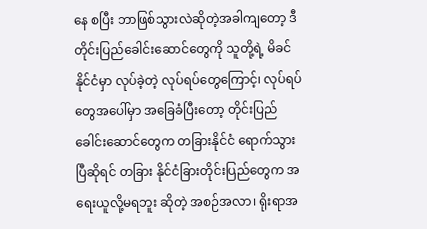နေ စပြီး ဘာဖြစ်သွားလဲဆိုတဲ့အခါကျတော့ ဒီတိုင်းပြည်ခေါင်းဆောင်တွေကို သူတို့ရဲ့ မိခင်နိုင်ငံမှာ လုပ်ခဲ့တဲ့ လုပ်ရပ်တွေကြောင့်၊ လုပ်ရပ်တွေအပေါ်မှာ အခြေခံပြီးတော့ တိုင်းပြည်ခေါင်းဆောင်တွေက တခြားနိုင်ငံ ရောက်သွားပြီဆိုရင် တခြား နိုင်ငံခြားတိုင်းပြည်တွေက အရေးယူလို့မရဘူး ဆိုတဲ့ အစဉ်အလာ၊ ရိုးရာအ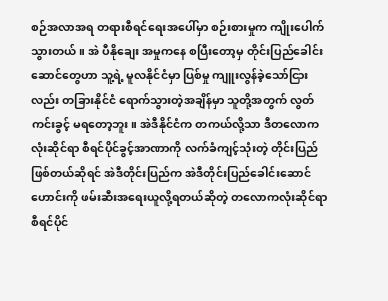စဉ်အလာအရ တရားစီရင်ရေးအပေါ်မှာ စဉ်းစားမှုက ကျိုးပေါက်သွားတယ်။ အဲ ပီနိုချေး အမှုကနေ စပြီးတော့မှ တိုင်းပြည်ခေါင်းဆောင်တွေဟာ သူ့ရဲ့ မူလနိုင်ငံမှာ ပြစ်မှု ကျူးလွန်ခဲ့သော်ငြားလည်း တခြားနိုင်ငံ ရောက်သွားတဲ့အချိန်မှာ သူတို့အတွက် လွတ်ကင်းခွင့် မရတော့ဘူး။ အဲဒီနိုင်ငံက တကယ်လို့သာ ဒီတလောကလုံးဆိုင်ရာ စီရင်ပိုင်ခွင့်အာဏာကို လက်ခံကျင့်သုံးတဲ့ တိုင်းပြည် ဖြစ်တယ်ဆိုရင် အဲဒီတိုင်းပြည်က အဲဒီတိုင်းပြည်ခေါင်းဆောင် ဟောင်းကို ဖမ်းဆီးအရေးယူလို့ရတယ်ဆိုတဲ့ တလောကလုံးဆိုင်ရာ စီရင်ပိုင်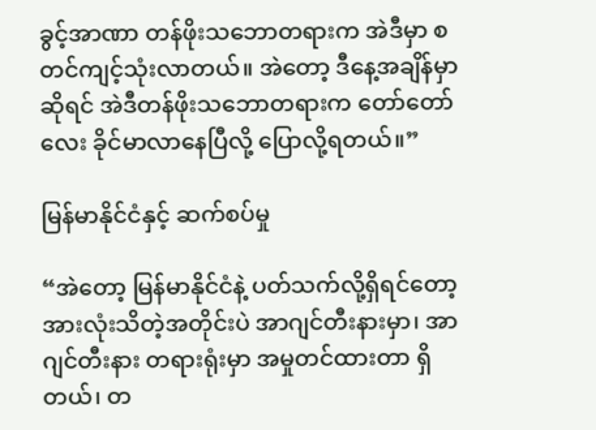ခွင့်အာဏာ တန်ဖိုးသဘောတရားက အဲဒီမှာ စတင်ကျင့်သုံးလာတယ်။ အဲတော့ ဒီနေ့အချိန်မှာဆိုရင် အဲဒီတန်ဖိုးသဘောတရားက တော်တော်လေး ခိုင်မာလာနေပြီလို့ ပြောလို့ရတယ်။”

မြန်မာနိုင်ငံနှင့် ဆက်စပ်မှု

“အဲတော့ မြန်မာနိုင်ငံနဲ့ ပတ်သက်လို့ရှိရင်တော့ အားလုံးသိတဲ့အတိုင်းပဲ အာဂျင်တီးနားမှာ၊ အာဂျင်တီးနား တရားရုံးမှာ အမှုတင်ထားတာ ရှိတယ်၊ တ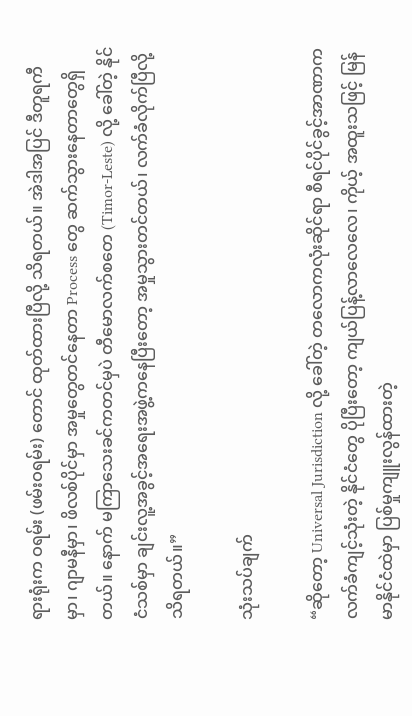ရားရုံးက ဝရမ်း (ဖမ်းဝရမ်း) တောင် ထုတ်ထားပြီလို့ သိရတယ်။ အဲဒါအပြင် ဒီတူရကီမှာ၊ ဂျာမနီမှာ၊ ဖိလစ်ပိုင်မှာ အမှုတွေတင်နေတာ Process တွေ ဆက်သွားနေတာတွေရှိတယ်။ နောက် မကြာသေးခင်ကတင်မှပဲ တီမောလက်စတေ (Timor-Leste) လို့ ခေါ်တဲ့ နိုင်ငံသစ်မှာ ချင်းလူ့အခွင့်အရေးအဖွဲ့ကနေပြီးတော့ အမှုသွားတင်တယ်၊ လက်ခံလိုက်ပြီလို့ သိရတယ်။”

သုံးသပ်ချက်

“ဆိုတော့ Universal Jurisdiction လို့ ခေါ်တဲ့ တလောကလုံးဆိုင်ရာ စီရင်ပိုင်ခွင့်အာဏာက လက်ခံကျင့်သုံးတဲ့ နိုင်ငံတွေ ပိုပြီးတော့ ကျယ်ပြန့်လာလေလေ၊ ကိုယ့် အထူးသဖြင့် မြန်မာနိုင်ငံထဲမှာ ပြစ်မှုကျူးလွန်ထားတဲ့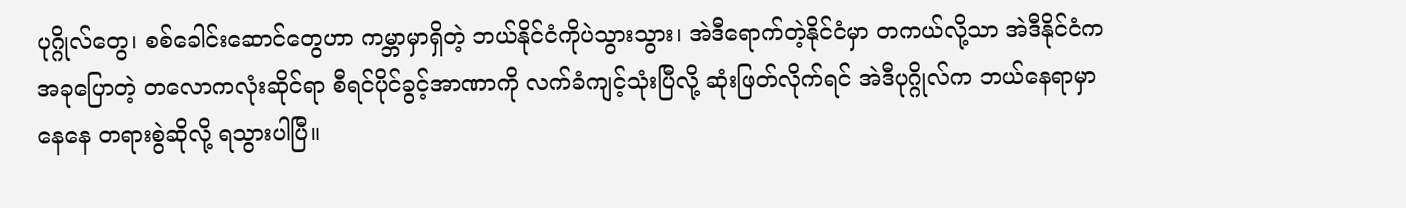ပုဂ္ဂိုလ်တွေ၊ စစ်ခေါင်းဆောင်တွေဟာ ကမ္ဘာမှာရှိတဲ့ ဘယ်နိုင်ငံကိုပဲသွားသွား၊ အဲဒီရောက်တဲ့နိုင်ငံမှာ တကယ်လို့သာ အဲဒီနိုင်ငံက အခုပြောတဲ့ တလောကလုံးဆိုင်ရာ စီရင်ပိုင်ခွင့်အာဏာကို လက်ခံကျင့်သုံးပြီလို့ ဆုံးဖြတ်လိုက်ရင် အဲဒီပုဂ္ဂိုလ်က ဘယ်နေရာမှာနေနေ တရားစွဲဆိုလို့ ရသွားပါပြီ။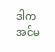ဒါက အင်မ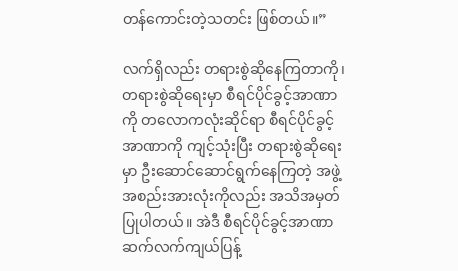တန်ကောင်းတဲ့သတင်း ဖြစ်တယ်။”

လက်ရှိလည်း တရားစွဲဆိုနေကြတာကို၊ တရားစွဲဆိုရေးမှာ စီရင်ပိုင်ခွင့်အာဏာကို တလောကလုံးဆိုင်ရာ စီရင်ပိုင်ခွင့်အာဏာကို ကျင့်သုံးပြီး တရားစွဲဆိုရေးမှာ ဦးဆောင်ဆောင်ရွက်နေကြတဲ့ အဖွဲ့အစည်းအားလုံးကိုလည်း အသိအမှတ်ပြုပါတယ်။ အဲဒီ စီရင်ပိုင်ခွင့်အာဏာ ဆက်လက်ကျယ်ပြန့်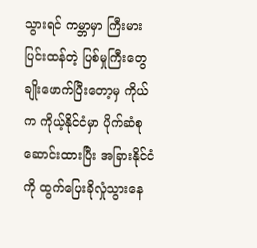သွားရင် ကမ္ဘာမှာ ကြီးမားပြင်းထန်တဲ့ ပြစ်မှုကြီးတွေ ချိုးဖောက်ပြီးတော့မှ ကိုယ်က ကိုယ့်နိုင်ငံမှာ ပိုက်ဆံစုဆောင်းထားပြီး အခြားနိုင်ငံကို ထွက်ပြေးခိုလှုံသွားနေ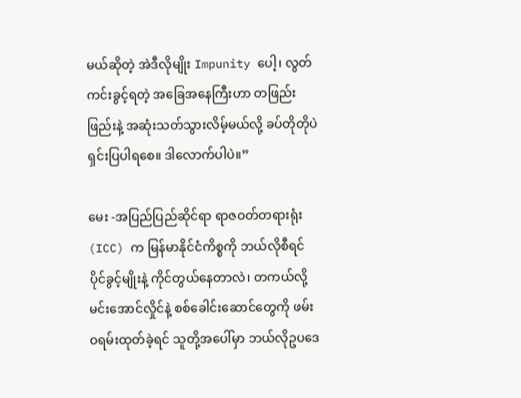မယ်ဆိုတဲ့ အဲဒီလိုမျိုး Impunity ပေါ့၊ လွတ်ကင်းခွင့်ရတဲ့ အခြေအနေကြီးဟာ တဖြည်းဖြည်းနဲ့ အဆုံးသတ်သွားလိမ့်မယ်လို့ ခပ်တိုတိုပဲ ရှင်းပြပါရစေ။ ဒါလောက်ပါပဲ။”

မေး -အပြည်ပြည်ဆိုင်ရာ ရာဇဝတ်တရားရုံး (ICC) က မြန်မာနိုင်ငံကိစ္စကို ဘယ်လိုစီရင်ပိုင်ခွင့်မျိုးနဲ့ ကိုင်တွယ်နေတာလဲ၊ တကယ်လို့ မင်းအောင်လှိုင်နဲ့ စစ်ခေါင်းဆောင်တွေကို ဖမ်းဝရမ်းထုတ်ခဲ့ရင် သူတို့အပေါ်မှာ ဘယ်လိုဥပဒေ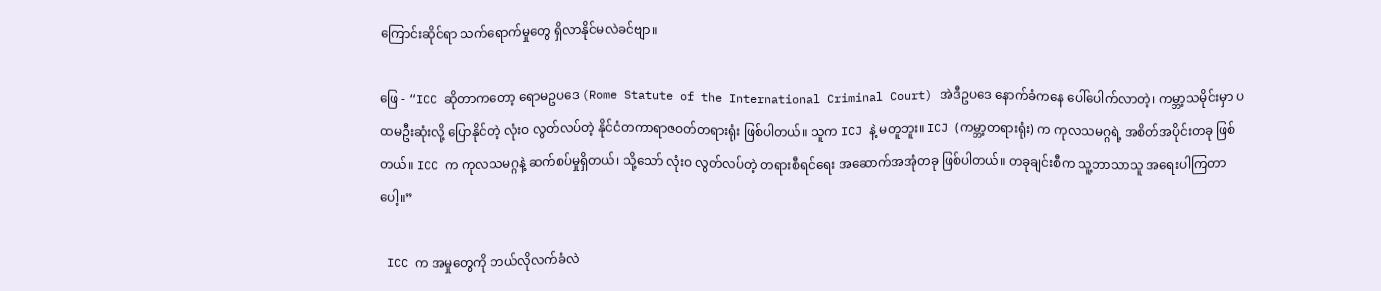ကြောင်းဆိုင်ရာ သက်ရောက်မှုတွေ ရှိလာနိုင်မလဲခင်ဗျာ။

ဖြေ - “ICC ဆိုတာကတော့ ရောမဥပဒေ (Rome Statute of the International Criminal Court) အဲဒီဥပဒေ နောက်ခံကနေ ပေါ်ပေါက်လာတဲ့၊ ကမ္ဘာ့သမိုင်းမှာ ပထမဦးဆုံးလို့ ပြောနိုင်တဲ့ လုံးဝ လွတ်လပ်တဲ့ နိုင်ငံတကာရာဇဝတ်တရားရုံး ဖြစ်ပါတယ်။ သူက ICJ နဲ့ မတူဘူး။ ICJ (ကမ္ဘာ့တရားရုံး) က ကုလသမဂ္ဂရဲ့ အစိတ်အပိုင်းတခု ဖြစ်တယ်။ ICC က ကုလသမဂ္ဂနဲ့ ဆက်စပ်မှုရှိတယ်၊ သို့သော် လုံးဝ လွတ်လပ်တဲ့ တရားစီရင်ရေး အဆောက်အအုံတခု ဖြစ်ပါတယ်။ တခုချင်းစီက သူ့ဘာသာသူ အရေးပါကြတာပေါ့။”

 ICC က အမှုတွေကို ဘယ်လိုလက်ခံလဲ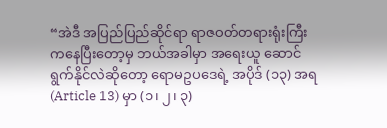“အဲဒီ အပြည်ပြည်ဆိုင်ရာ ရာဇဝတ်တရားရုံးကြီးကနေပြီးတော့မှ ဘယ်အခါမှာ အရေးယူ ဆောင်ရွက်နိုင်လဲဆိုတော့ ရောမဥပဒေရဲ့ အပိုဒ် (၁၃) အရ (Article 13) မှာ (၁၊ ၂၊ ၃)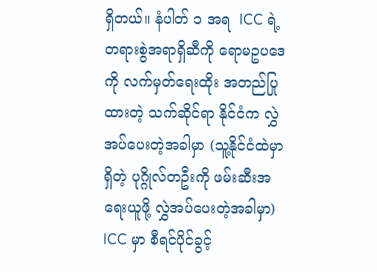ရှိတယ်။ နံပါတ် ၁ အရ  ICC ရဲ့ တရားစွဲအရာရှိဆီကို ရောမဥပဒေကို လက်မှတ်ရေးထိုး အတည်ပြုထားတဲ့ သက်ဆိုင်ရာ နိုင်ငံက လွှဲအပ်ပေးတဲ့အခါမှာ (သူ့နိုင်ငံထဲမှာရှိတဲ့ ပုဂ္ဂိုလ်တဦးကို ဖမ်းဆီးအရေးယူဖို့ လွှဲအပ်ပေးတဲ့အခါမှာ) ICC မှာ စီရင်ပိုင်ခွင့်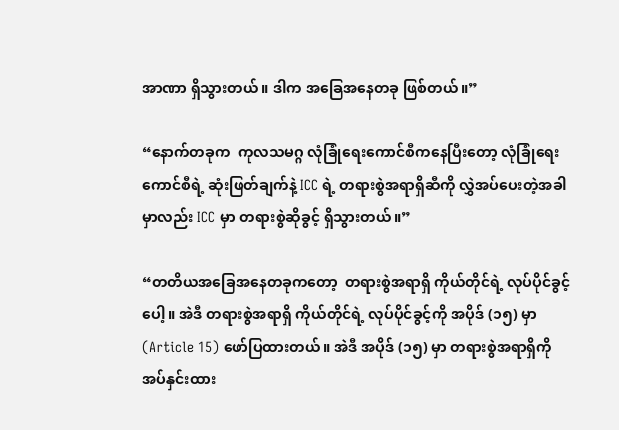အာဏာ ရှိသွားတယ်။ ဒါက အခြေအနေတခု ဖြစ်တယ်။”

“နောက်တခုက  ကုလသမဂ္ဂ လုံခြုံရေးကောင်စီကနေပြီးတော့ လုံခြုံရေးကောင်စီရဲ့ ဆုံးဖြတ်ချက်နဲ့ ICC ရဲ့ တရားစွဲအရာရှိဆီကို လွှဲအပ်ပေးတဲ့အခါမှာလည်း ICC မှာ တရားစွဲဆိုခွင့် ရှိသွားတယ်။”

“တတိယအခြေအနေတခုကတော့  တရားစွဲအရာရှိ ကိုယ်တိုင်ရဲ့ လုပ်ပိုင်ခွင့်ပေါ့။ အဲဒီ တရားစွဲအရာရှိ ကိုယ်တိုင်ရဲ့ လုပ်ပိုင်ခွင့်ကို အပိုဒ် (၁၅) မှာ (Article 15) ဖော်ပြထားတယ်။ အဲဒီ အပိုဒ် (၁၅) မှာ တရားစွဲအရာရှိကို အပ်နှင်းထား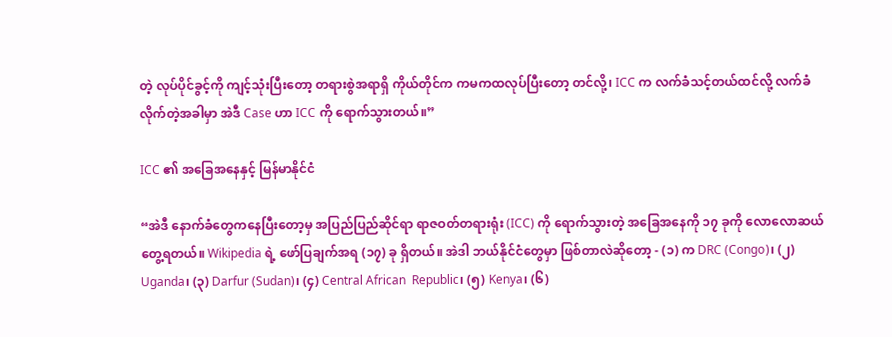တဲ့ လုပ်ပိုင်ခွင့်ကို ကျင့်သုံးပြီးတော့ တရားစွဲအရာရှိ ကိုယ်တိုင်က ကမကထလုပ်ပြီးတော့ တင်လို့၊ ICC က လက်ခံသင့်တယ်ထင်လို့ လက်ခံလိုက်တဲ့အခါမှာ အဲဒီ Case ဟာ ICC ကို ရောက်သွားတယ်။”

ICC ၏ အခြေအနေနှင့် မြန်မာနိုင်ငံ

“အဲဒီ နောက်ခံတွေကနေပြီးတော့မှ အပြည်ပြည်ဆိုင်ရာ ရာဇဝတ်တရားရုံး (ICC) ကို ရောက်သွားတဲ့ အခြေအနေကို ၁၇ ခုကို လောလောဆယ် တွေ့ရတယ်။ Wikipedia ရဲ့ ဖော်ပြချက်အရ (၁၇) ခု ရှိတယ်။ အဲဒါ ဘယ်နိုင်ငံတွေမှာ ဖြစ်တာလဲဆိုတော့ - (၁) က DRC (Congo)၊ (၂) Uganda၊ (၃) Darfur (Sudan)၊ (၄) Central African  Republic၊ (၅) Kenya၊ (၆)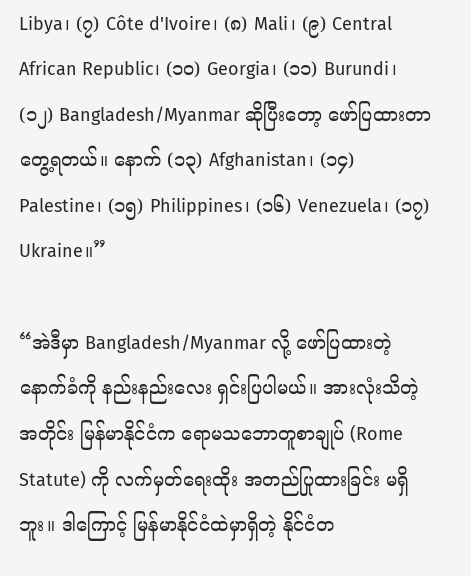Libya၊ (၇) Côte d'Ivoire၊ (၈) Mali၊ (၉) Central African Republic၊ (၁၀) Georgia၊ (၁၁) Burundi၊ (၁၂) Bangladesh/Myanmar ဆိုပြီးတော့ ဖော်ပြထားတာ တွေ့ရတယ်။ နောက် (၁၃) Afghanistan၊ (၁၄) Palestine၊ (၁၅) Philippines၊ (၁၆) Venezuela၊ (၁၇) Ukraine။”

“အဲဒီမှာ Bangladesh/Myanmar လို့ ဖော်ပြထားတဲ့ နောက်ခံကို နည်းနည်းလေး ရှင်းပြပါမယ်။ အားလုံးသိတဲ့အတိုင်း မြန်မာနိုင်ငံက ရောမသဘောတူစာချုပ် (Rome Statute) ကို လက်မှတ်ရေးထိုး အတည်ပြုထားခြင်း မရှိဘူး။ ဒါကြောင့် မြန်မာနိုင်ငံထဲမှာရှိတဲ့ နိုင်ငံတ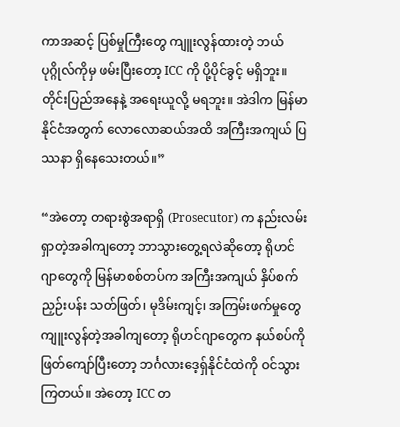ကာအဆင့် ပြစ်မှုကြီးတွေ ကျူးလွန်ထားတဲ့ ဘယ်ပုဂ္ဂိုလ်ကိုမှ ဖမ်းပြီးတော့ ICC ကို ပို့ပိုင်ခွင့် မရှိဘူး။ တိုင်းပြည်အနေနဲ့ အရေးယူလို့ မရဘူး။ အဲဒါက မြန်မာနိုင်ငံအတွက် လောလောဆယ်အထိ အကြီးအကျယ် ပြဿနာ ရှိနေသေးတယ်။”

“အဲတော့ တရားစွဲအရာရှိ (Prosecutor) က နည်းလမ်းရှာတဲ့အခါကျတော့ ဘာသွားတွေ့ရလဲဆိုတော့ ရိုဟင်ဂျာတွေကို မြန်မာစစ်တပ်က အကြီးအကျယ် နှိပ်စက်ညှဉ်းပန်း သတ်ဖြတ်၊ မုဒိမ်းကျင့်၊ အကြမ်းဖက်မှုတွေ ကျူးလွန်တဲ့အခါကျတော့ ရိုဟင်ဂျာတွေက နယ်စပ်ကို ဖြတ်ကျော်ပြီးတော့ ဘင်္ဂလားဒေ့ရှ်နိုင်ငံထဲကို ဝင်သွားကြတယ်။ အဲတော့ ICC တ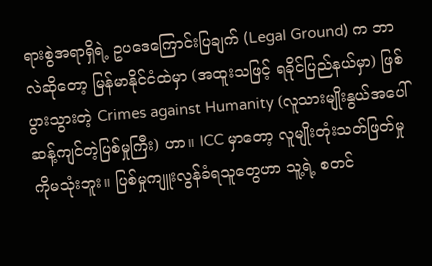ရားစွဲအရာရှိရဲ့ ဥပဒေကြောင်းပြချက် (Legal Ground) က ဘာလဲဆိုတော့ မြန်မာနိုင်ငံထဲမှာ (အထူးသဖြင့် ရခိုင်ပြည်နယ်မှာ) ဖြစ်ပွားသွားတဲ့ Crimes against Humanity (လူသားမျိုးနွယ်အပေါ် ဆန့်ကျင်တဲ့ပြစ်မှုကြီး) ဟာ။ ICC မှာတော့ လူမျိုးတုံးသတ်ဖြတ်မှုကိုမသုံးဘူး။ ပြစ်မှုကျူးလွန်ခံရသူတွေဟာ သူ့ရဲ့ စတင်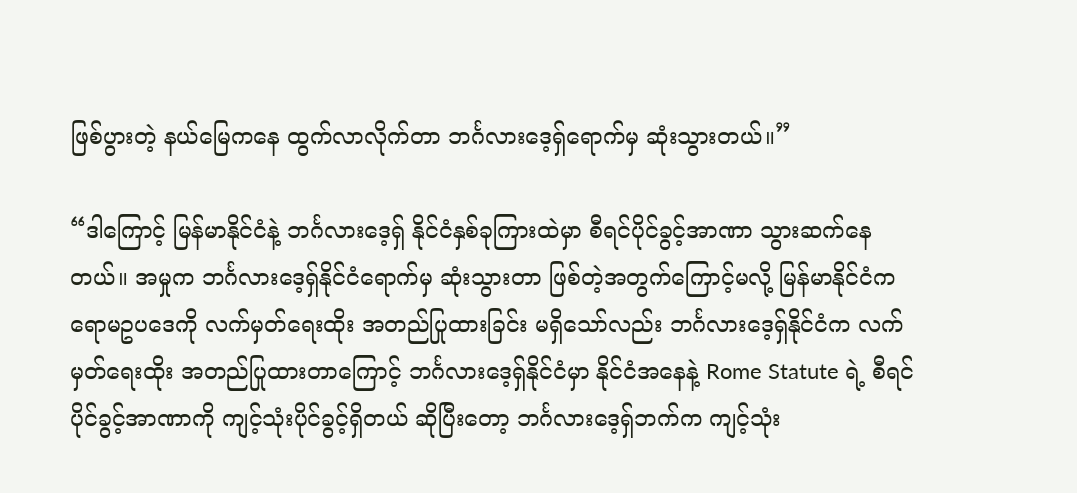ဖြစ်ပွားတဲ့ နယ်မြေကနေ ထွက်လာလိုက်တာ ဘင်္ဂလားဒေ့ရှ်ရောက်မှ ဆုံးသွားတယ်။”

“ဒါကြောင့် မြန်မာနိုင်ငံနဲ့ ဘင်္ဂလားဒေ့ရှ် နိုင်ငံနှစ်ခုကြားထဲမှာ စီရင်ပိုင်ခွင့်အာဏာ သွားဆက်နေတယ်။ အမှုက ဘင်္ဂလားဒေ့ရှ်နိုင်ငံရောက်မှ ဆုံးသွားတာ ဖြစ်တဲ့အတွက်ကြောင့်မလို့ မြန်မာနိုင်ငံက ရောမဥပဒေကို လက်မှတ်ရေးထိုး အတည်ပြုထားခြင်း မရှိသော်လည်း ဘင်္ဂလားဒေ့ရှ်နိုင်ငံက လက်မှတ်ရေးထိုး အတည်ပြုထားတာကြောင့် ဘင်္ဂလားဒေ့ရှ်နိုင်ငံမှာ နိုင်ငံအနေနဲ့ Rome Statute ရဲ့ စီရင်ပိုင်ခွင့်အာဏာကို ကျင့်သုံးပိုင်ခွင့်ရှိတယ် ဆိုပြီးတော့ ဘင်္ဂလားဒေ့ရှ်ဘက်က ကျင့်သုံး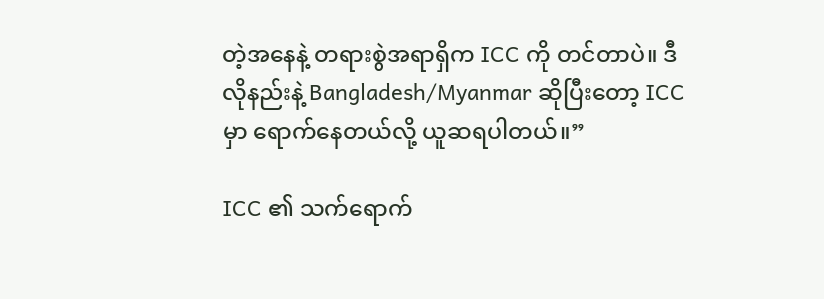တဲ့အနေနဲ့ တရားစွဲအရာရှိက ICC ကို တင်တာပဲ။ ဒီလိုနည်းနဲ့ Bangladesh/Myanmar ဆိုပြီးတော့ ICC မှာ ရောက်နေတယ်လို့ ယူဆရပါတယ်။”

ICC ၏ သက်ရောက်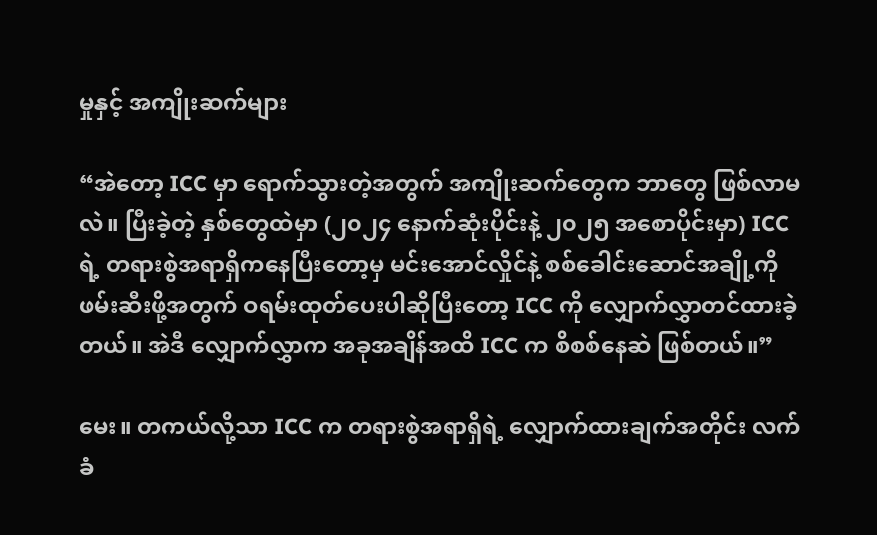မှုနှင့် အကျိုးဆက်များ

“အဲတော့ ICC မှာ ရောက်သွားတဲ့အတွက် အကျိုးဆက်တွေက ဘာတွေ ဖြစ်လာမလဲ။ ပြီးခဲ့တဲ့ နှစ်တွေထဲမှာ (၂၀၂၄ နောက်ဆုံးပိုင်းနဲ့ ၂၀၂၅ အစောပိုင်းမှာ) ICC ရဲ့ တရားစွဲအရာရှိကနေပြီးတော့မှ မင်းအောင်လှိုင်နဲ့ စစ်ခေါင်းဆောင်အချို့ကို ဖမ်းဆီးဖို့အတွက် ဝရမ်းထုတ်ပေးပါဆိုပြီးတော့ ICC ကို လျှောက်လွှာတင်ထားခဲ့တယ်။ အဲဒီ လျှောက်လွှာက အခုအချိန်အထိ ICC က စိစစ်နေဆဲ ဖြစ်တယ်။”

မေး။ တကယ်လို့သာ ICC က တရားစွဲအရာရှိရဲ့ လျှောက်ထားချက်အတိုင်း လက်ခံ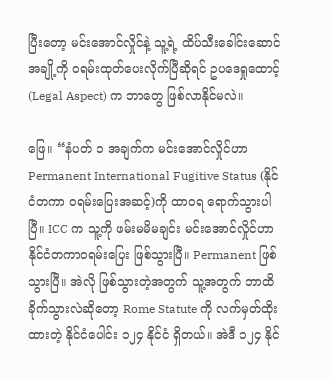ပြီးတော့ မင်းအောင်လှိုင်နဲ့ သူ့ရဲ့ ထိပ်သီးခေါင်းဆောင်အချို့ကို ဝရမ်းထုတ်ပေးလိုက်ပြီဆိုရင် ဥပဒေရှုထောင့် (Legal Aspect) က ဘာတွေ ဖြစ်လာနိုင်မလဲ။

ဖြေ။ “နံပတ် ၁ အချက်က မင်းအောင်လှိုင်ဟာ Permanent International Fugitive Status (နိုင်ငံတကာ ဝရမ်းပြေးအဆင့်)ကို ထာဝရ ရောက်သွားပါပြီ။ ICC က သူ့ကို ဖမ်းမမိမချင်း မင်းအောင်လှိုင်ဟာ နိုင်ငံတကာဝရမ်းပြေး ဖြစ်သွားပြီ။ Permanent ဖြစ်သွားပြီ။ အဲလို ဖြစ်သွားတဲ့အတွက် သူ့အတွက် ဘာထိခိုက်သွားလဲဆိုတော့ Rome Statute ကို လက်မှတ်ထိုးထားတဲ့ နိုင်ငံပေါင်း ၁၂၄ နိုင်ငံ ရှိတယ်။ အဲဒီ ၁၂၄ နိုင်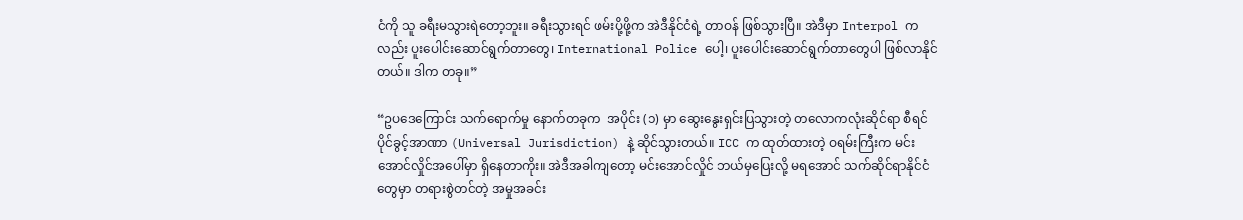ငံကို သူ ခရီးမသွားရဲတော့ဘူး။ ခရီးသွားရင် ဖမ်းပို့ဖို့က အဲဒီနိုင်ငံရဲ့ တာဝန် ဖြစ်သွားပြီ။ အဲဒီမှာ Interpol ကလည်း ပူးပေါင်းဆောင်ရွက်တာတွေ၊ International Police ပေါ့၊ ပူးပေါင်းဆောင်ရွက်တာတွေပါ ဖြစ်လာနိုင်တယ်။ ဒါက တခု။”

“ဥပဒေကြောင်း သက်ရောက်မှု နောက်တခုက  အပိုင်း (၁) မှာ ဆွေးနွေးရှင်းပြသွားတဲ့ တလောကလုံးဆိုင်ရာ စီရင်ပိုင်ခွင့်အာဏာ (Universal Jurisdiction) နဲ့ ဆိုင်သွားတယ်။ ICC က ထုတ်ထားတဲ့ ဝရမ်းကြီးက မင်းအောင်လှိုင်အပေါ်မှာ ရှိနေတာကိုး။ အဲဒီအခါကျတော့ မင်းအောင်လှိုင် ဘယ်မှပြေးလို့ မရအောင် သက်ဆိုင်ရာနိုင်ငံတွေမှာ တရားစွဲတင်တဲ့ အမှုအခင်း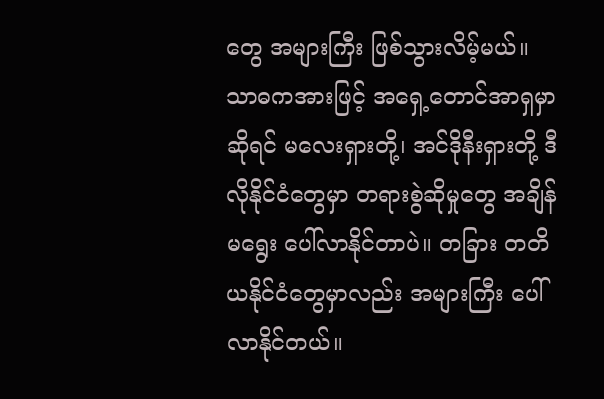တွေ အများကြီး ဖြစ်သွားလိမ့်မယ်။ သာဓကအားဖြင့် အရှေ့တောင်အာရှမှာဆိုရင် မလေးရှားတို့၊ အင်ဒိုနီးရှားတို့ ဒီလိုနိုင်ငံတွေမှာ တရားစွဲဆိုမှုတွေ အချိန်မရွေး ပေါ်လာနိုင်တာပဲ။ တခြား တတိယနိုင်ငံတွေမှာလည်း အများကြီး ပေါ်လာနိုင်တယ်။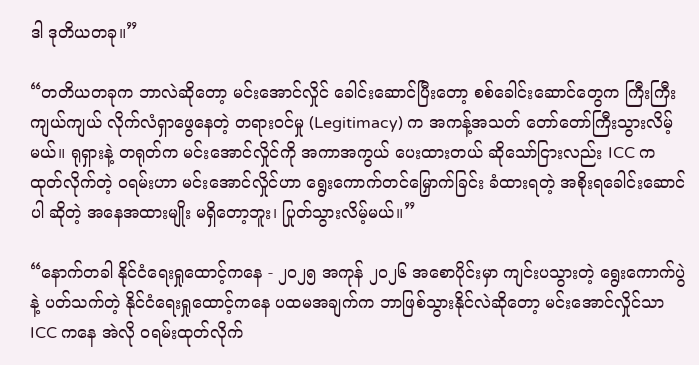ဒါ ဒုတိယတခု။”

“တတိယတခုက ဘာလဲဆိုတော့ မင်းအောင်လှိုင် ခေါင်းဆောင်ပြီးတော့ စစ်ခေါင်းဆောင်တွေက ကြီးကြီးကျယ်ကျယ် လိုက်လံရှာဖွေနေတဲ့ တရားဝင်မှု (Legitimacy) က အကန့်အသတ် တော်တော်ကြီးသွားလိမ့်မယ်။ ရုရှားနဲ့ တရုတ်က မင်းအောင်လှိုင်ကို အကာအကွယ် ပေးထားတယ် ဆိုသော်ငြားလည်း ICC က ထုတ်လိုက်တဲ့ ဝရမ်းဟာ မင်းအောင်လှိုင်ဟာ ရွေးကောက်တင်မြှောက်ခြင်း ခံထားရတဲ့ အစိုးရခေါင်းဆောင်ပါ ဆိုတဲ့ အနေအထားမျိုး မရှိတော့ဘူး၊ ပြုတ်သွားလိမ့်မယ်။”

“နောက်တခါ နိုင်ငံရေးရှုထောင့်ကနေ - ၂၀၂၅ အကုန် ၂၀၂၆ အစောပိုင်းမှာ ကျင်းပသွားတဲ့ ရွေးကောက်ပွဲနဲ့ ပတ်သက်တဲ့ နိုင်ငံရေးရှုထောင့်ကနေ ပထမအချက်က ဘာဖြစ်သွားနိုင်လဲဆိုတော့ မင်းအောင်လှိုင်သာ ICC ကနေ အဲလို ဝရမ်းထုတ်လိုက်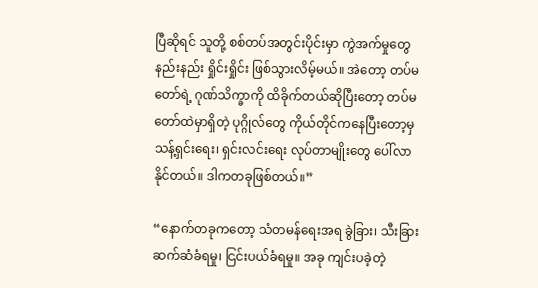ပြီဆိုရင် သူတို့ စစ်တပ်အတွင်းပိုင်းမှာ ကွဲအက်မှုတွေ နည်းနည်း ရှိုင်းရှိုင်း ဖြစ်သွားလိမ့်မယ်။ အဲတော့ တပ်မတော်ရဲ့ ဂုဏ်သိက္ခာကို ထိခိုက်တယ်ဆိုပြီးတော့ တပ်မတော်ထဲမှာရှိတဲ့ ပုဂ္ဂိုလ်တွေ ကိုယ်တိုင်ကနေပြီးတော့မှ သန့်ရှင်းရေး၊ ရှင်းလင်းရေး လုပ်တာမျိုးတွေ ပေါ်လာနိုင်တယ်။ ဒါကတခုဖြစ်တယ်။”

“နောက်တခုကတော့ သံတမန်ရေးအရ ခွဲခြား၊ သီးခြားဆက်ဆံခံရမှု၊ ငြင်းပယ်ခံရမှု။ အခု ကျင်းပခဲ့တဲ့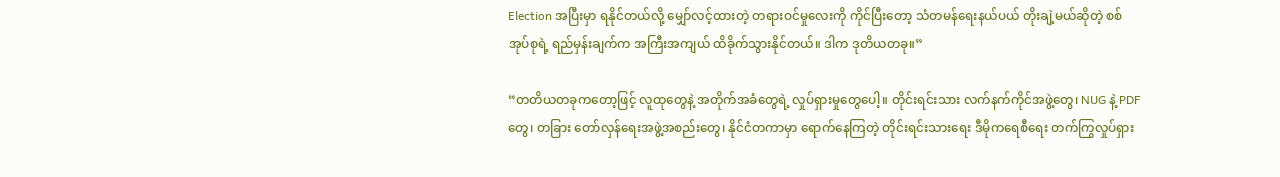Election အပြီးမှာ ရနိုင်တယ်လို့ မျှော်လင့်ထားတဲ့ တရားဝင်မှုလေးကို ကိုင်ပြီးတော့ သံတမန်ရေးနယ်ပယ် တိုးချဲ့မယ်ဆိုတဲ့ စစ်အုပ်စုရဲ့ ရည်မှန်းချက်က အကြီးအကျယ် ထိခိုက်သွားနိုင်တယ်။ ဒါက ဒုတိယတခု။”

“တတိယတခုကတော့ဖြင့် လူထုတွေနဲ့ အတိုက်အခံတွေရဲ့ လှုပ်ရှားမှုတွေပေါ့။ တိုင်းရင်းသား လက်နက်ကိုင်အဖွဲ့တွေ၊ NUG နဲ့ PDF တွေ၊ တခြား တော်လှန်ရေးအဖွဲ့အစည်းတွေ၊ နိုင်ငံတကာမှာ ရောက်နေကြတဲ့ တိုင်းရင်းသားရေး ဒီမိုကရေစီရေး တက်ကြွလှုပ်ရှား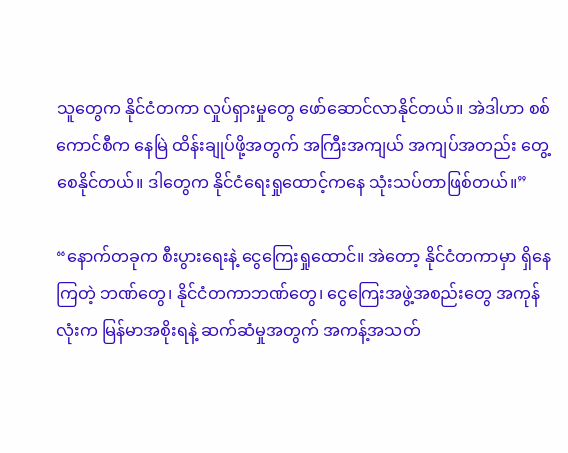သူတွေက နိုင်ငံတကာ လှုပ်ရှားမှုတွေ ဖော်ဆောင်လာနိုင်တယ်။ အဲဒါဟာ စစ်ကောင်စီက နေမြဲ ထိန်းချုပ်ဖို့အတွက် အကြီးအကျယ် အကျပ်အတည်း တွေ့စေနိုင်တယ်။ ဒါတွေက နိုင်ငံရေးရှုထောင့်ကနေ သုံးသပ်တာဖြစ်တယ်။”

“နောက်တခုက စီးပွားရေးနဲ့ ငွေကြေးရှုထောင်။ အဲတော့ နိုင်ငံတကာမှာ ရှိနေကြတဲ့ ဘဏ်တွေ၊ နိုင်ငံတကာဘဏ်တွေ၊ ငွေကြေးအဖွဲ့အစည်းတွေ အကုန်လုံးက မြန်မာအစိုးရနဲ့ ဆက်ဆံမှုအတွက် အကန့်အသတ်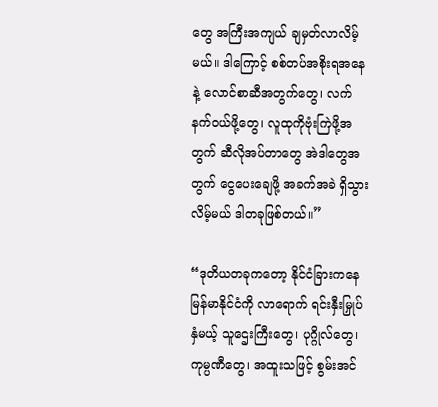တွေ အကြီးအကျယ် ချမှတ်လာလိမ့်မယ်။ ဒါကြောင့် စစ်တပ်အစိုးရအနေနဲ့ လောင်စာဆီအတွက်တွေ၊ လက်နက်ဝယ်ဖို့တွေ၊ လူထုကိုဗုံးကြဲဖို့အတွက် ဆီလိုအပ်တာတွေ အဲဒါတွေအတွက် ငွေပေးချေဖို့ အခက်အခဲ ရှိသွားလိမ့်မယ် ဒါတခုဖြစ်တယ်။”

“ဒုတိယတခုကတော့ နိုင်ငံခြားကနေ မြန်မာနိုင်ငံကို လာရောက် ရင်းနှီးမြှုပ်နှံမယ့် သူဌေးကြီးတွေ၊ ပုဂ္ဂိုလ်တွေ၊ ကုမ္ပဏီတွေ၊ အထူးသဖြင့် စွမ်းအင်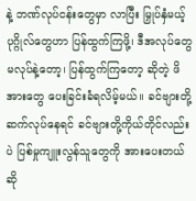နဲ့ ဘဏ်လုပ်ငန်းတွေမှာ လာပြီး မြှုပ်နှံမယ့် ပုဂ္ဂိုလ်တွေဟာ ပြန်ထွက်ကြဖို့၊ ဒီအလုပ်တွေ မလုပ်နဲ့တော့၊ ပြန်ထွက်ကြတော့ ဆိုတဲ့ ဖိအားတွေ ပေးခြင်းခံရလိမ့်မယ်။ ခင်ဗျားတို့ ဆက်လုပ်နေရင် ခင်ဗျားတို့ကိုယ်တိုင်လည်းပဲ ပြစ်မှုကျူးလွန်သူတွေကို အားပေးတယ်ဆို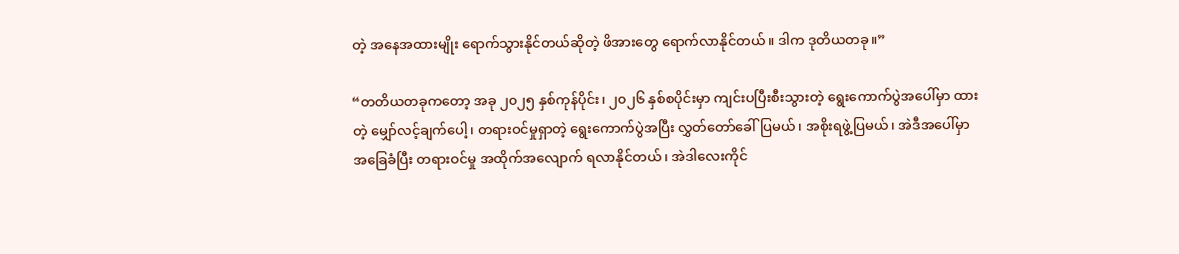တဲ့ အနေအထားမျိုး ရောက်သွားနိုင်တယ်ဆိုတဲ့ ဖိအားတွေ ရောက်လာနိုင်တယ်။ ဒါက ဒုတိယတခု။”

“တတိယတခုကတော့ အခု ၂၀၂၅ နှစ်ကုန်ပိုင်း၊ ၂၀၂၆ နှစ်စပိုင်းမှာ ကျင်းပပြီးစီးသွားတဲ့ ရွေးကောက်ပွဲအပေါ်မှာ ထားတဲ့ မျှော်လင့်ချက်ပေါ့၊ တရားဝင်မှုရှာတဲ့ ရွေးကောက်ပွဲအပြီး လွှတ်တော်ခေါ်ပြမယ်၊ အစိုးရဖွဲ့ပြမယ်၊ အဲဒီအပေါ်မှာ အခြေခံပြီး တရားဝင်မှု အထိုက်အလျောက် ရလာနိုင်တယ်၊ အဲဒါလေးကိုင်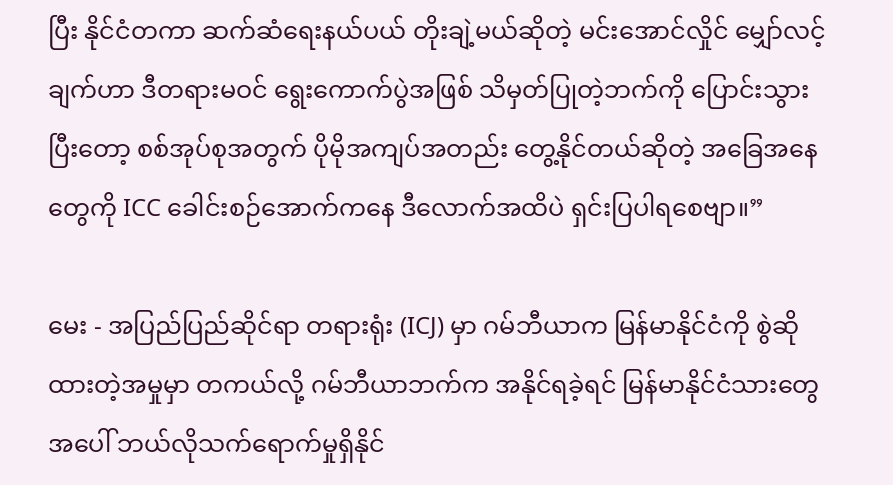ပြီး နိုင်ငံတကာ ဆက်ဆံရေးနယ်ပယ် တိုးချဲ့မယ်ဆိုတဲ့ မင်းအောင်လှိုင် မျှော်လင့်ချက်ဟာ ဒီတရားမဝင် ရွေးကောက်ပွဲအဖြစ် သိမှတ်ပြုတဲ့ဘက်ကို ပြောင်းသွားပြီးတော့ စစ်အုပ်စုအတွက် ပိုမိုအကျပ်အတည်း တွေ့နိုင်တယ်ဆိုတဲ့ အခြေအနေတွေကို ICC ခေါင်းစဉ်အောက်ကနေ ဒီလောက်အထိပဲ ရှင်းပြပါရစေဗျာ။”

မေး - အပြည်ပြည်ဆိုင်ရာ တရားရုံး (ICJ) မှာ ဂမ်ဘီယာက မြန်မာနိုင်ငံကို စွဲဆိုထားတဲ့အမှုမှာ တကယ်လို့ ဂမ်ဘီယာဘက်က အနိုင်ရခဲ့ရင် မြန်မာနိုင်ငံသားတွေအပေါ် ဘယ်လိုသက်ရောက်မှုရှိနိုင်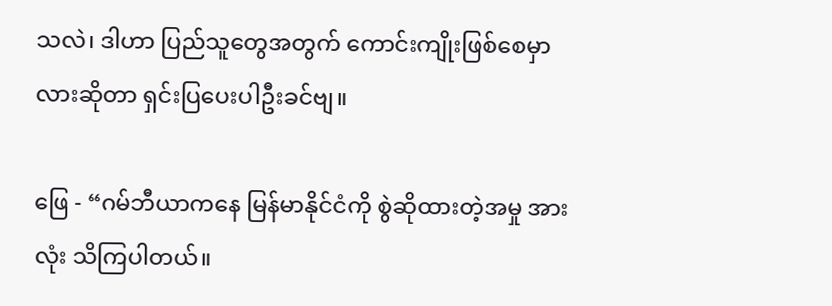သလဲ၊ ဒါဟာ ပြည်သူတွေအတွက် ကောင်းကျိုးဖြစ်စေမှာလားဆိုတာ ရှင်းပြပေးပါဦးခင်ဗျ။

ဖြေ - “ဂမ်ဘီယာကနေ မြန်မာနိုင်ငံကို စွဲဆိုထားတဲ့အမှု အားလုံး သိကြပါတယ်။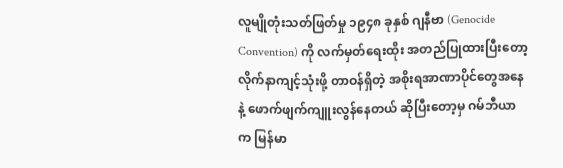လူမျို‌တုံးသတ်ဖြတ်မှု ၁၉၄၈ ခုနှစ် ဂျနီဗာ (Genocide Convention) ကို လက်မှတ်ရေးထိုး အတည်ပြုထားပြီးတော့ လိုက်နာကျင့်သုံးဖို့ တာဝန်ရှိတဲ့ အစိုးရအာဏာပိုင်တွေအနေနဲ့ ဖောက်ဖျက်ကျူးလွန်နေတယ် ဆိုပြီးတော့မှ ဂမ်ဘီယာက မြန်မာ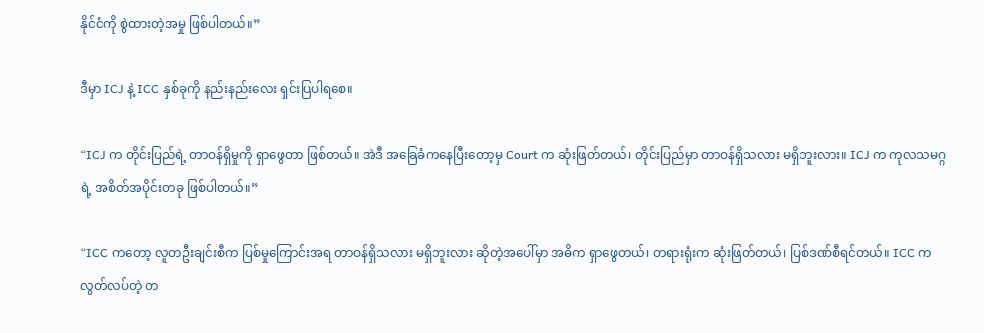နိုင်ငံကို စွဲထားတဲ့အမှု ဖြစ်ပါတယ်။”

ဒီမှာ ICJ နဲ့ ICC နှစ်ခုကို နည်းနည်းလေး ရှင်းပြပါရစေ။

“ICJ က တိုင်းပြည်ရဲ့ တာဝန်ရှိမှုကို ရှာဖွေတာ ဖြစ်တယ်။ အဲဒီ အခြေခံကနေပြီးတော့မှ Court က ဆုံးဖြတ်တယ်၊ တိုင်းပြည်မှာ တာဝန်ရှိသလား မရှိဘူးလား။ ICJ က ကုလသမဂ္ဂရဲ့ အစိတ်အပိုင်းတခု ဖြစ်ပါတယ်။”

“ICC ကတော့ လူတဦးချင်းစီက ပြစ်မှုကြောင်းအရ တာဝန်ရှိသလား မရှိဘူးလား ဆိုတဲ့အပေါ်မှာ အဓိက ရှာဖွေတယ်၊ တရားရုံးက ဆုံးဖြတ်တယ်၊ ပြစ်ဒဏ်စီရင်တယ်။ ICC က လွတ်လပ်တဲ့ တ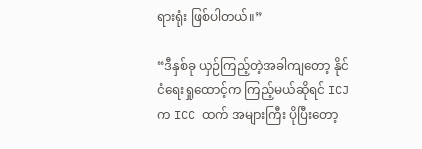ရားရုံး ဖြစ်ပါတယ်။”

“ဒီနှစ်ခု ယှဉ်ကြည့်တဲ့အခါကျတော့ နိုင်ငံရေးရှုထောင့်က ကြည့်မယ်ဆိုရင် ICJ က ICC ထက် အများကြီး ပိုပြီးတော့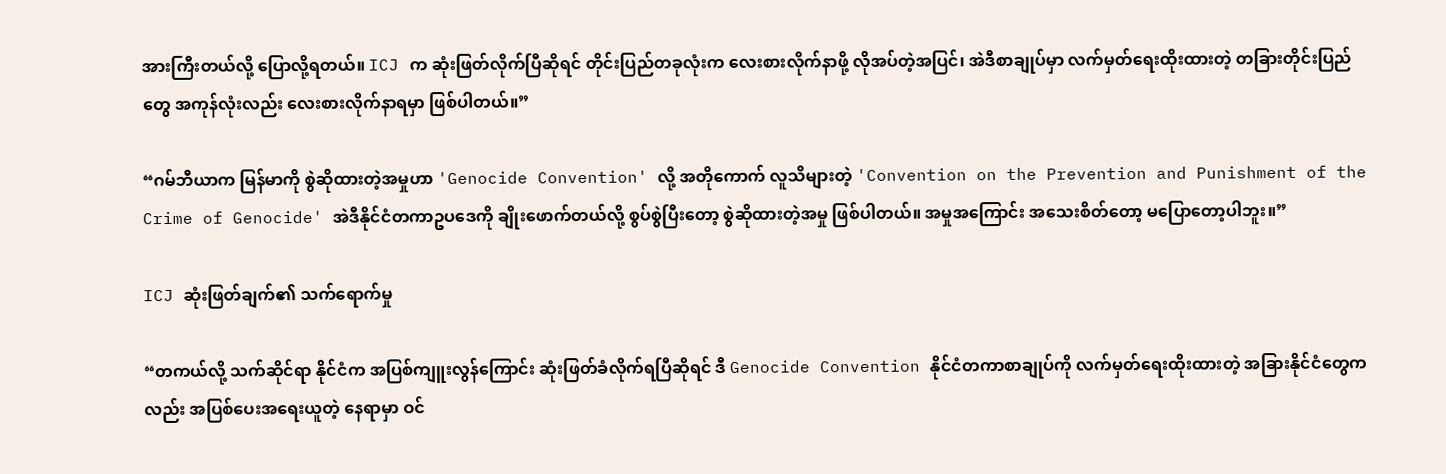အားကြီးတယ်လို့ ပြောလို့ရတယ်။ ICJ က ဆုံးဖြတ်လိုက်ပြီဆိုရင် တိုင်းပြည်တခုလုံးက လေးစားလိုက်နာဖို့ လိုအပ်တဲ့အပြင်၊ အဲဒီစာချုပ်မှာ လက်မှတ်ရေးထိုးထားတဲ့ တခြားတိုင်းပြည်တွေ အကုန်လုံးလည်း လေးစားလိုက်နာရမှာ ဖြစ်ပါတယ်။”

“ဂမ်ဘီယာက မြန်မာကို စွဲဆိုထားတဲ့အမှုဟာ 'Genocide Convention' လို့ အတိုကောက် လူသိများတဲ့ 'Convention on the Prevention and Punishment of the Crime of Genocide' အဲဒီနိုင်ငံတကာဥပဒေကို ချိုးဖောက်တယ်လို့ စွပ်စွဲပြီးတော့ စွဲဆိုထားတဲ့အမှု ဖြစ်ပါတယ်။ အမှုအကြောင်း အသေးစိတ်တော့ မပြောတော့ပါဘူး။”

ICJ ဆုံးဖြတ်ချက်၏ သက်ရောက်မှု

“တကယ်လို့ သက်ဆိုင်ရာ နိုင်ငံက အပြစ်ကျူးလွန်ကြောင်း ဆုံးဖြတ်ခံလိုက်ရပြီဆိုရင် ဒီ Genocide Convention နိုင်ငံတကာစာချုပ်ကို လက်မှတ်ရေးထိုးထားတဲ့ အခြားနိုင်ငံတွေကလည်း အပြစ်ပေးအရေးယူတဲ့ နေရာမှာ ဝင်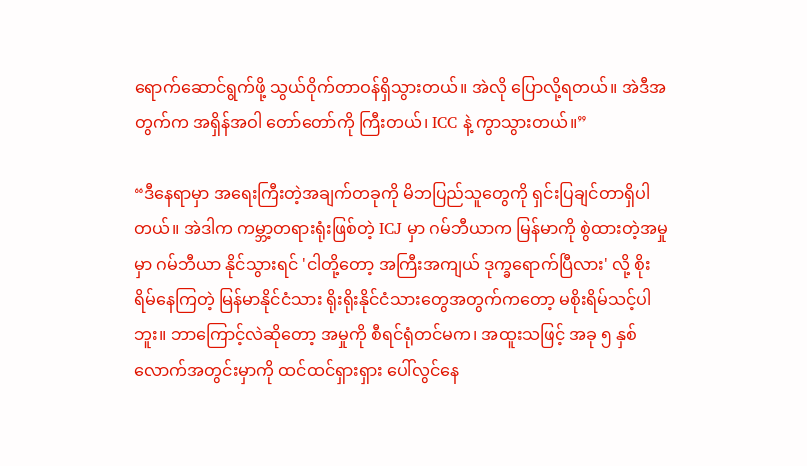ရောက်ဆောင်ရွက်ဖို့ သွယ်ဝိုက်တာဝန်ရှိသွားတယ်။ အဲလို ပြောလို့ရတယ်။ အဲဒီအတွက်က အရှိန်အဝါ တော်တော်ကို ကြီးတယ်၊ ICC နဲ့ ကွာသွားတယ်။”

“ဒီနေရာမှာ အရေးကြီးတဲ့အချက်တခုကို မိဘပြည်သူတွေကို ရှင်းပြချင်တာရှိပါတယ်။ အဲဒါက ကမ္ဘာ့တရားရုံးဖြစ်တဲ့ ICJ မှာ ဂမ်ဘီယာက မြန်မာကို စွဲထားတဲ့အမှုမှာ ဂမ်ဘီယာ နိုင်သွားရင် 'ငါတို့တော့ အကြီးအကျယ် ဒုက္ခရောက်ပြီလား' လို့ စိုးရိမ်နေကြတဲ့ မြန်မာနိုင်ငံသား ရိုးရိုးနိုင်ငံသားတွေအတွက်ကတော့ မစိုးရိမ်သင့်ပါဘူး။ ဘာကြောင့်လဲဆိုတော့ အမှုကို စီရင်ရုံတင်မက၊ အထူးသဖြင့် အခု ၅ နှစ်လောက်အတွင်းမှာကို ထင်ထင်ရှားရှား ပေါ်လွင်နေ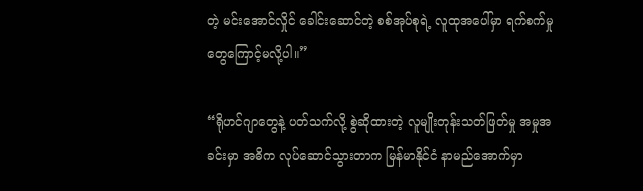တဲ့ မင်းအောင်လှိုင် ခေါင်းဆောင်တဲ့ စစ်အုပ်စုရဲ့ လူထုအပေါ်မှာ ရက်စက်မှုတွေကြောင့်မလို့ပါ။”

“ရိုဟင်ဂျာတွေနဲ့ ပတ်သက်လို့ စွဲဆိုထားတဲ့ လူမျိုးတုန်းသတ်ဖြတ်မှု အမှုအခင်းမှာ အဓိက လုပ်ဆောင်သွားတာက မြန်မာနိုင်ငံ နာမည်အောက်မှာ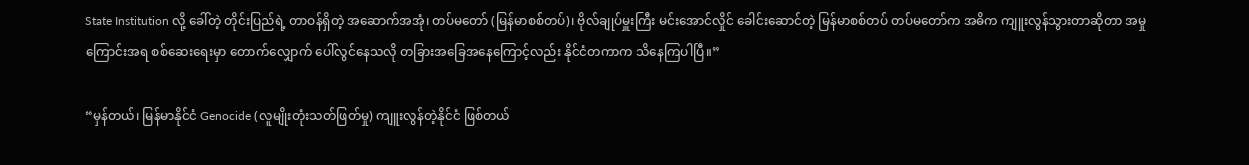State Institution လို့ ခေါ်တဲ့ တိုင်းပြည်ရဲ့ တာဝန်ရှိတဲ့ အဆောက်အအုံ၊ တပ်မတော် (မြန်မာစစ်တပ်)၊ ဗိုလ်ချုပ်မှူးကြီး မင်းအောင်လှိုင် ခေါင်းဆောင်တဲ့ မြန်မာစစ်တပ် တပ်မတော်က အဓိက ကျူးလွန်သွားတာဆိုတာ အမှုကြောင်းအရ စစ်ဆေးရေးမှာ တောက်လျှောက် ပေါ်လွင်နေသလို တခြားအခြေအနေကြောင့်လည်း နိုင်ငံတကာက သိနေကြပါပြီ။”

“မှန်တယ်၊ မြန်မာနိုင်ငံ Genocide (လူမျိုးတုံးသတ်ဖြတ်မှု) ကျူးလွန်တဲ့နိုင်ငံ ဖြစ်တယ်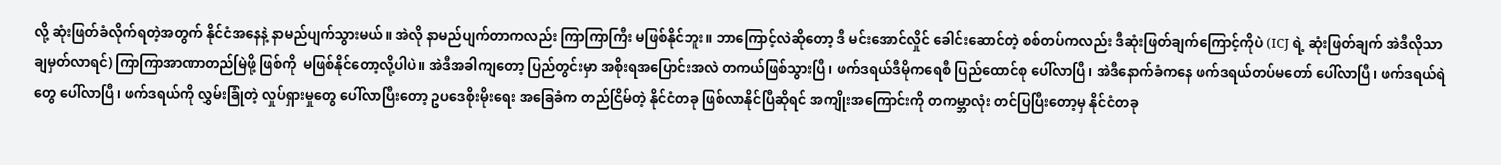လို့ ဆုံးဖြတ်ခံလိုက်ရတဲ့အတွက် နိုင်ငံအနေနဲ့ နာမည်ပျက်သွားမယ်။ အဲလို နာမည်ပျက်တာကလည်း ကြာကြာကြီး မဖြစ်နိုင်ဘူး။ ဘာကြောင့်လဲဆိုတော့ ဒီ မင်းအောင်လှိုင် ခေါင်းဆောင်တဲ့ စစ်တပ်ကလည်း ဒီဆုံးဖြတ်ချက်ကြောင့်ကိုပဲ (ICJ ရဲ့ ဆုံးဖြတ်ချက် အဲဒီလိုသာ ချမှတ်လာရင်) ကြာကြာအာဏာတည်မြဲဖို့ ဖြစ်ကို  မဖြစ်နိုင်တော့လို့ပါပဲ။ အဲဒီအခါကျတော့ ပြည်တွင်းမှာ အစိုးရအပြောင်းအလဲ တကယ်ဖြစ်သွားပြီ၊ ဖက်ဒရယ်ဒီမိုကရေစီ ပြည်ထောင်စု ပေါ်လာပြီ၊ အဲဒီနောက်ခံကနေ ဖက်ဒရယ်တပ်မတော် ပေါ်လာပြီ၊ ဖက်ဒရယ်ရဲတွေ ပေါ်လာပြီ၊ ဖက်ဒရယ်ကို လွှမ်းခြုံတဲ့ လှုပ်ရှားမှုတွေ ပေါ်လာပြီးတော့ ဥပဒေစိုးမိုးရေး အခြေခံက တည်ငြိမ်တဲ့ နိုင်ငံတခု ဖြစ်လာနိုင်ပြီဆိုရင် အကျိုးအကြောင်းကို တကမ္ဘာလုံး တင်ပြပြီးတော့မှ နိုင်ငံတခု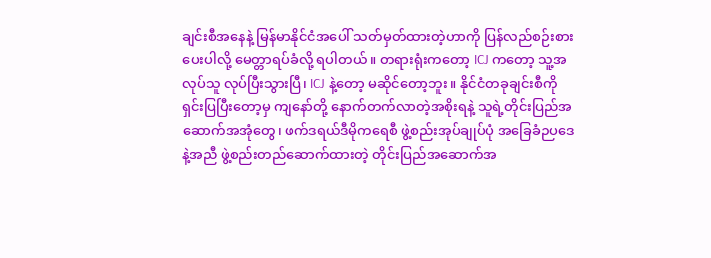ချင်းစီအနေနဲ့ မြန်မာနိုင်ငံအပေါ် သတ်မှတ်ထားတဲ့ဟာကို ပြန်လည်စဉ်းစားပေးပါလို့ မေတ္တာရပ်ခံလို့ ရပါတယ်။ တရားရုံးကတော့ ICJ ကတော့ သူ့အလုပ်သူ လုပ်ပြီးသွားပြီ၊ ICJ နဲ့တော့ မဆိုင်တော့ဘူး။ နိုင်ငံတခုချင်းစီကို ရှင်းပြပြီးတော့မှ ကျနော်တို့ နောက်တက်လာတဲ့အစိုးရနဲ့ သူရဲ့တိုင်းပြည်အဆောက်အအုံတွေ၊ ဖက်ဒရယ်ဒီမိုကရေစီ ဖွဲ့စည်းအုပ်ချုပ်ပုံ အခြေခံဉပဒေနဲ့အညီ ဖွဲ့စည်းတည်ဆောက်ထားတဲ့ တိုင်းပြည်အဆောက်အ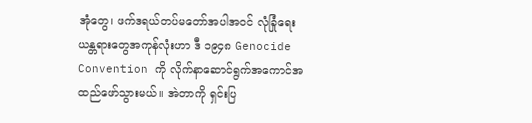အုံတွေ၊ ဖက်ဒရယ်တပ်မတော်အပါအဝင် လုံခြုံရေးယန္တရားတွေအကုန်လုံးဟာ ဒီ ၁၉၄၈ Genocide Convention ကို လိုက်နာဆောင်ရွက်အကောင်အထည်ဖော်သွားမယ်။ အဲတာကို ရှင်းပြ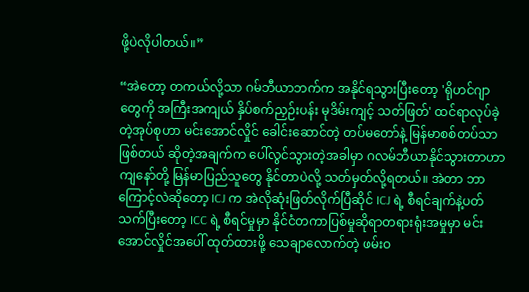ဖို့ပဲလိုပါတယ်။”

“အဲတော့ တကယ်လို့သာ ဂမ်ဘီယာဘက်က အနိုင်ရသွားပြီးတော့ 'ရိုဟင်ဂျာတွေကို အကြီးအကျယ် နှိပ်စက်ညှဉ်းပန်း မုဒိမ်းကျင့် သတ်ဖြတ်' ထင်ရာလုပ်ခဲ့တဲ့အုပ်စုဟာ မင်းအောင်လှိုင် ခေါင်းဆောင်တဲ့ တပ်မတော်နဲ့ မြန်မာစစ်တပ်သာ ဖြစ်တယ် ဆိုတဲ့အချက်က ပေါ်လွင်သွားတဲ့အခါမှာ ဂလမ်ဘီယာနိုင်သွားတာဟာ ကျနော်တို့ မြန်မာပြည်သူတွေ နိုင်တာပဲလို့ သတ်မှတ်လို့ရတယ်။ အဲတာ ဘာကြောင့်လဲဆိုတော့ ICJ က အဲလိုဆုံးဖြတ်လိုက်ပြီဆိုင် ICJ ရဲ့ စီရင်ချက်နဲ့ပတ်သက်ပြီးတော့ ICC ရဲ့ စီရင်မှုမှာ နိုင်ငံတကာပြစ်မှုဆိုရာတရားရုံးအမှုမှာ မင်းအောင်လှိုင်အပေါ် ထုတ်ထားဖို့ သေချာလောက်တဲ့ ဖမ်းဝ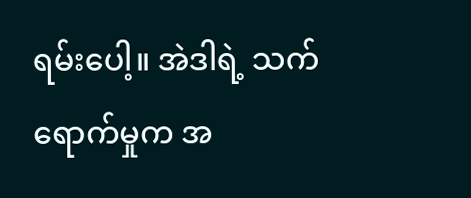ရမ်းပေါ့။ အဲဒါရဲ့ သက်ရောက်မှုက အ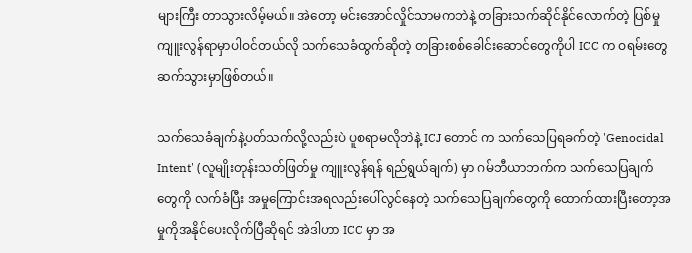များကြီး တာသွားလိမ့်မယ်။ အဲတော့ မင်းအောင်လှိုင်သာမကဘဲနဲ့ တခြားသက်ဆိုင်နိုင်လောက်တဲ့ ပြစ်မှုကျူးလွန်ရာမှာပါဝင်တယ်လို သက်သေခံထွက်ဆိုတဲ့ တခြားစစ်ခေါင်းဆောင်တွေကိုပါ ICC က ဝရမ်းတွေဆက်သွားမှာဖြစ်တယ်။

သက်သေခံချက်နဲ့ပတ်သက်လို့လည်းပဲ ပူစရာမလိုဘဲနဲ့ ICJ တောင် က သက်သေပြရခက်တဲ့ 'Genocidal Intent' (လူမျိုးတုန်းသတ်ဖြတ်မှု ကျူးလွန်ရန် ရည်ရွယ်ချက်) မှာ ဂမ်ဘီယာဘက်က သက်သေပြချက်တွေကို လက်ခံပြီး အမှုကြောင်းအရလည်းပေါ်လွင်နေတဲ့ သက်သေပြချက်တွေကို ထောက်ထားပြီးတော့အမှုကိုအနိုင်ပေးလိုက်ပြီဆိုရင် အဲဒါဟာ ICC မှာ အ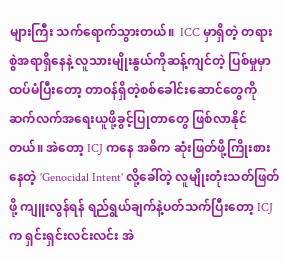များကြီး သက်ရောက်သွားတယ်။  ICC မှာရှိတဲ့ တရားစွဲအရာရှိနေနဲ့ လူသားမျိုးနွယ်ကိုဆန့်ကျင်တဲ့ ပြစ်မှုမှာ ထပ်မံပြီးတော့ တာဝန်ရှိတဲ့စစ်ခေါင်းဆောင်တွေကို ဆက်လက်အရေးယူဖို့ခွင့်ပြုတာတွေ ဖြစ်လာနိုင်တယ်။ အဲတော့ ICJ ကနေ အဓိက ဆုံးဖြတ်ဖို့ကြိုးစားနေတဲ့ 'Genocidal Intent' လို့ခေါ်တဲ့ လူမျိုးတုံးသတ်ဖြတ်ဖို့ ကျူးလွန်ရန် ရည်ရွယ်ချက်နဲ့ပတ်သက်ပြီးတော့ ICJ က ရှင်းရှင်းလင်းလင်း အဲ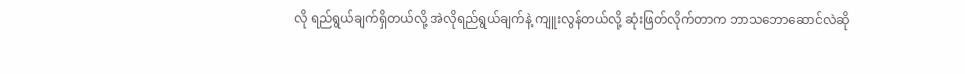လို ရည်ရွယ်ချက်ရှိတယ်လို့ အဲလိုရည်ရွယ်ချက်နဲ့ ကျူးလွန်တယ်လို့ ဆုံးဖြတ်လိုက်တာက ဘာသဘောဆောင်လဲဆို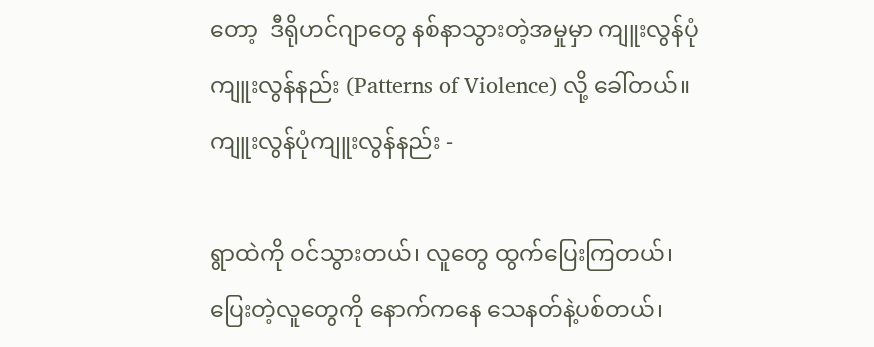တော့  ဒီရိုဟင်ဂျာတွေ နစ်နာသွားတဲ့အမှုမှာ ကျူးလွန်ပုံကျူးလွန်နည်း (Patterns of Violence) လို့ ခေါ်တယ်။ ကျူးလွန်ပုံကျူးလွန်နည်း -

ရွာထဲကို ဝင်သွားတယ်၊ လူတွေ ထွက်ပြေးကြတယ်၊ ပြေးတဲ့လူတွေကို နောက်ကနေ သေနတ်နဲ့ပစ်တယ်၊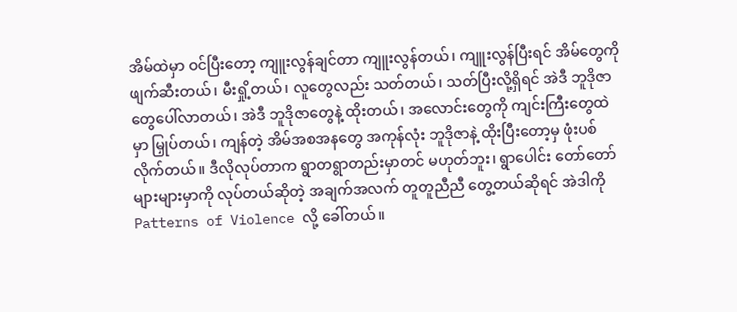အိမ်ထဲမှာ ဝင်ပြီးတော့ ကျူးလွန်ချင်တာ ကျူးလွန်တယ်၊ ကျူးလွန်ပြီးရင် အိမ်တွေကို ဖျက်ဆီးတယ်၊ မီးရှို့တယ်၊ လူတွေလည်း သတ်တယ်၊ သတ်ပြီးလို့ရှိရင် အဲဒီ ဘူဒိုဇာတွေပေါ်လာတယ်၊ အဲဒီ ဘူဒိုဇာတွေနဲ့ ထိုးတယ်၊ အလောင်းတွေကို ကျင်းကြီးတွေထဲမှာ မြှုပ်တယ်၊ ကျန်တဲ့ အိမ်အစအနတွေ အကုန်လုံး ဘူဒိုဇာနဲ့ ထိုးပြီးတော့မှ ဖုံးပစ်လိုက်တယ်။ ဒီလိုလုပ်တာက ရွာတရွာတည်းမှာတင် မဟုတ်ဘူး၊ ရွာပေါင်း တော်တော်များများမှာကို လုပ်တယ်ဆိုတဲ့ အချက်အလက် တူတူညီညီ တွေ့တယ်ဆိုရင် အဲဒါကို Patterns of Violence လို့ ခေါ်တယ်။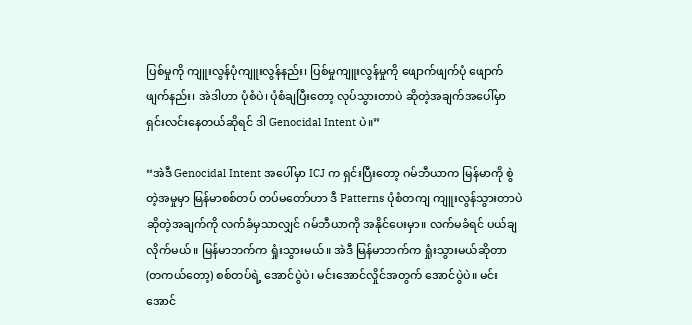ပြစ်မှုကို ကျူးလွန်ပုံကျူးလွန်နည်း၊ ပြစ်မှုကျူးလွန်မှုကို ဖျောက်ဖျက်ပုံ ဖျောက်ဖျက်နည်း၊ အဲဒါဟာ ပုံစံပဲ၊ ပုံစံချပြီးတော့ လုပ်သွားတာပဲ ဆိုတဲ့အချက်အပေါ်မှာ ရှင်းလင်းနေတယ်ဆိုရင် ဒါ Genocidal Intent ပဲ။”

“အဲဒီ Genocidal Intent အပေါ်မှာ ICJ က ရှင်းပြီးတော့ ဂမ်ဘီယာက မြန်မာကို စွဲတဲ့အမှုမှာ မြန်မာစစ်တပ် တပ်မတော်ဟာ ဒီ Patterns ပုံစံတကျ ကျူးလွန်သွားတာပဲ ဆိုတဲ့အချက်ကို လက်ခံမှသာလျှင် ဂမ်ဘီယာကို အနိုင်ပေးမှာ။ လက်မခံရင် ပယ်ချလိုက်မယ်။ မြန်မာဘက်က ရှုံးသွားမယ်။ အဲဒီ မြန်မာဘက်က ရှုံးသွားမယ်ဆိုတာ (တကယ်တော့) စစ်တပ်ရဲ့ အောင်ပွဲပဲ၊ မင်းအောင်လှိုင်အတွက် အောင်ပွဲပဲ။ မင်းအောင်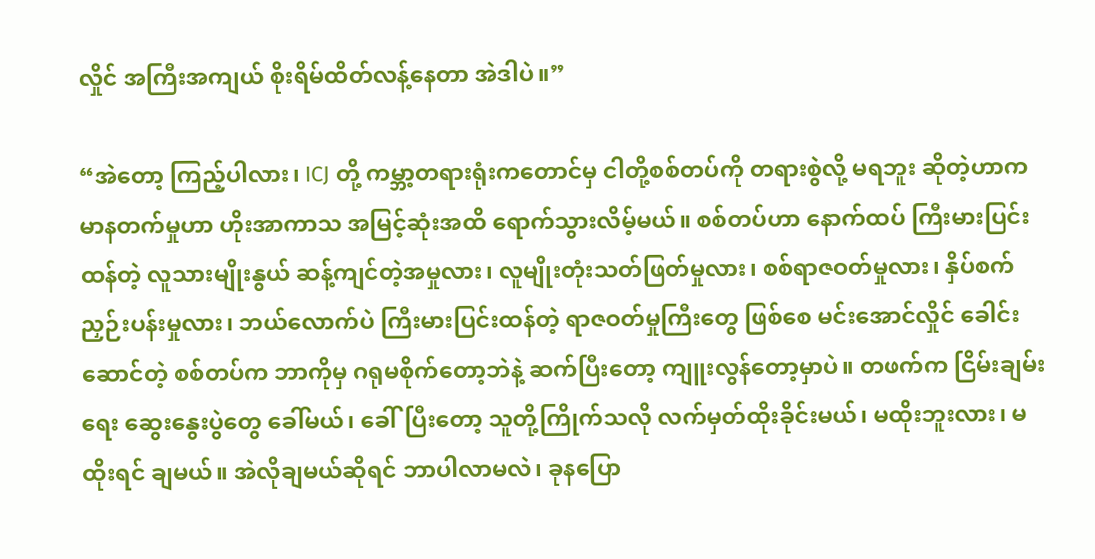လှိုင် အကြီးအကျယ် စိုးရိမ်ထိတ်လန့်နေတာ အဲဒါပဲ။”

“အဲတော့ ကြည့်ပါလား၊ ICJ တို့ ကမ္ဘာ့တရားရုံးကတောင်မှ ငါတို့စစ်တပ်ကို တရားစွဲလို့ မရဘူး ဆိုတဲ့ဟာက မာနတက်မှုဟာ ဟိုးအာကာသ အမြင့်ဆုံးအထိ ရောက်သွားလိမ့်မယ်။ စစ်တပ်ဟာ နောက်ထပ် ကြီးမားပြင်းထန်တဲ့ လူသားမျိုးနွယ် ဆန့်ကျင်တဲ့အမှုလား၊ လူမျိုးတုံးသတ်ဖြတ်မှုလား၊ စစ်ရာဇဝတ်မှုလား၊ နှိပ်စက်ညှဉ်းပန်းမှုလား၊ ဘယ်လောက်ပဲ ကြီးမားပြင်းထန်တဲ့ ရာဇဝတ်မှုကြီးတွေ ဖြစ်စေ မင်းအောင်လှိုင် ခေါင်းဆောင်တဲ့ စစ်တပ်က ဘာကိုမှ ဂရုမစိုက်တော့ဘဲနဲ့ ဆက်ပြီးတော့ ကျူးလွန်တော့မှာပဲ။ တဖက်က ငြိမ်းချမ်းရေး ဆွေးနွေးပွဲတွေ ခေါ်မယ်၊ ခေါ်ပြီးတော့ သူတို့ကြိုက်သလို လက်မှတ်ထိုးခိုင်းမယ်၊ မထိုးဘူးလား၊ မထိုးရင် ချမယ်။ အဲလိုချမယ်ဆိုရင် ဘာပါလာမလဲ၊ ခုနပြော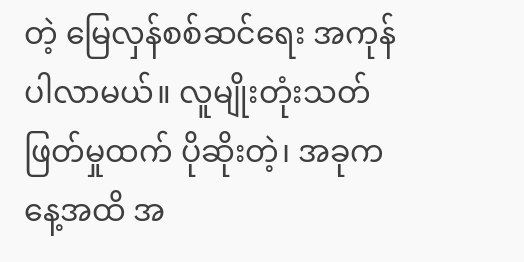တဲ့ မြေလှန်စစ်ဆင်ရေး အကုန်ပါလာမယ်။ လူမျိုးတုံးသတ်ဖြတ်မှုထက် ပိုဆိုးတဲ့၊ အခုကနေ့အထိ အ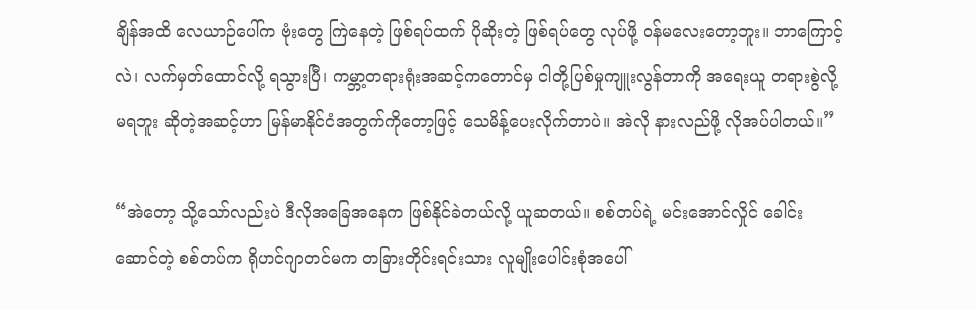ချိန်အထိ လေယာဉ်ပေါ်က ဗုံးတွေ ကြဲနေတဲ့ ဖြစ်ရပ်ထက် ပိုဆိုးတဲ့ ဖြစ်ရပ်တွေ လုပ်ဖို့ ဝန်မလေးတော့ဘူး။ ဘာကြောင့်လဲ၊ လက်မှတ်ထောင်လို့ ရသွားပြီ၊ ကမ္ဘာ့တရားရုံးအဆင့်ကတောင်မှ ငါတို့ပြစ်မှုကျူးလွန်တာကို အရေးယူ တရားစွဲလို့ မရဘူး ဆိုတဲ့အဆင့်ဟာ မြန်မာနိုင်ငံအတွက်ကိုတော့ဖြင့် သေမိန့်ပေးလိုက်တာပဲ။ အဲလို နားလည်ဖို့ လိုအပ်ပါတယ်။”

“အဲတော့ သို့သော်လည်းပဲ ဒီလိုအခြေအနေက ဖြစ်နိုင်ခဲတယ်လို့ ယူဆတယ်။ စစ်တပ်ရဲ့ မင်းအောင်လှိုင် ခေါင်းဆောင်တဲ့ စစ်တပ်က ရိုဟင်ဂျာတင်မက တခြားတိုင်းရင်းသား လူမျိုးပေါင်းစုံအပေါ်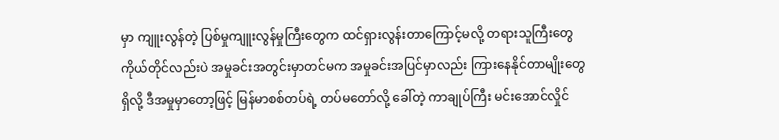မှာ ကျူးလွန်တဲ့ ပြစ်မှုကျူးလွန်မှုကြီးတွေက ထင်ရှားလွန်းတာကြောင့်မလို့ တရားသူကြီးတွေ ကိုယ်တိုင်လည်းပဲ အမှုခင်းအတွင်းမှာတင်မက အမှုခင်းအပြင်မှာလည်း ကြားနေနိုင်တာမျိုးတွေ ရှိလို့ ဒီအမှုမှာတော့ဖြင့် မြန်မာစစ်တပ်ရဲ့ တပ်မတော်လို့ ခေါ်တဲ့ ကာချုပ်ကြီး မင်းအောင်လှိုင်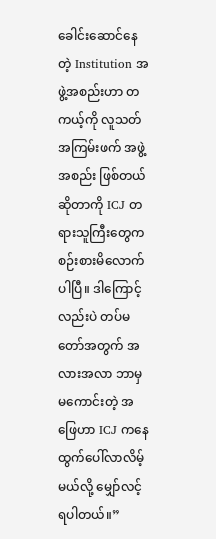ခေါင်းဆောင်နေတဲ့ Institution အဖွဲ့အစည်းဟာ တကယ့်ကို လူသတ်အကြမ်းဖက် အဖွဲ့အစည်း ဖြစ်တယ်ဆိုတာကို ICJ တရားသူကြီးတွေက စဉ်းစားမိလောက်ပါပြီ။ ဒါကြောင့်လည်းပဲ တပ်မတော်အတွက် အလားအလာ ဘာမှမကောင်းတဲ့ အဖြေဟာ ICJ ကနေ ထွက်ပေါ်လာလိမ့်မယ်လို့ မျှော်လင့်ရပါတယ်။”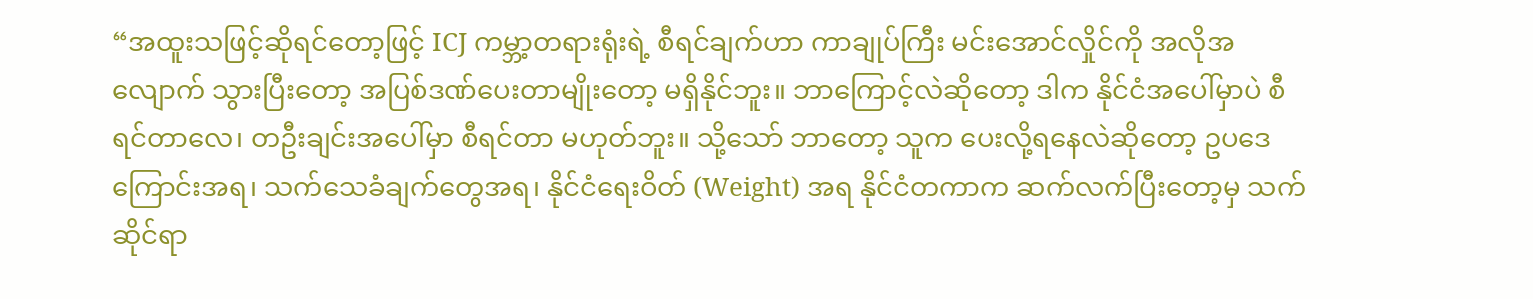“အထူးသဖြင့်ဆိုရင်တော့ဖြင့် ICJ ကမ္ဘာ့တရားရုံးရဲ့ စီရင်ချက်ဟာ ကာချုပ်ကြီး မင်းအောင်လှိုင်ကို အလိုအလျောက် သွားပြီးတော့ အပြစ်ဒဏ်ပေးတာမျိုးတော့ မရှိနိုင်ဘူး။ ဘာကြောင့်လဲဆိုတော့ ဒါက နိုင်ငံအပေါ်မှာပဲ စီရင်တာလေ၊ တဦးချင်းအပေါ်မှာ စီရင်တာ မဟုတ်ဘူး။ သို့သော် ဘာတော့ သူက ပေးလို့ရနေလဲဆိုတော့ ဥပဒေကြောင်းအရ၊ သက်သေခံချက်တွေအရ၊ နိုင်ငံရေးဝိတ် (Weight) အရ နိုင်ငံတကာက ဆက်လက်ပြီးတော့မှ သက်ဆိုင်ရာ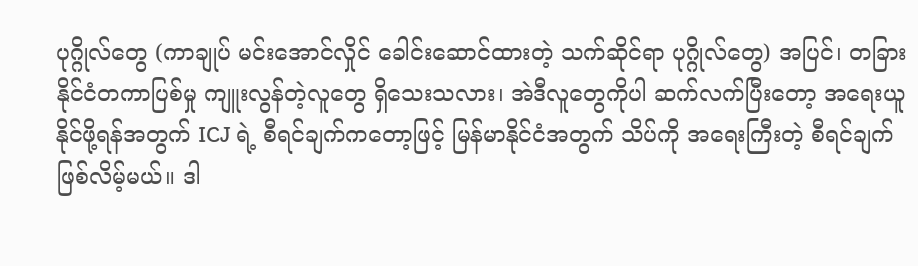ပုဂ္ဂိုလ်တွေ (ကာချုပ် မင်းအောင်လှိုင် ခေါင်းဆောင်ထားတဲ့ သက်ဆိုင်ရာ ပုဂ္ဂိုလ်တွေ) အပြင်၊ တခြား နိုင်ငံတကာပြစ်မှု ကျူးလွန်တဲ့လူတွေ ရှိသေးသလား၊ အဲဒီလူတွေကိုပါ ဆက်လက်ပြီးတော့ အရေးယူနိုင်ဖို့ရန်အတွက် ICJ ရဲ့ စီရင်ချက်ကတော့ဖြင့် မြန်မာနိုင်ငံအတွက် သိပ်ကို အရေးကြီးတဲ့ စီရင်ချက် ဖြစ်လိမ့်မယ်။ ဒါ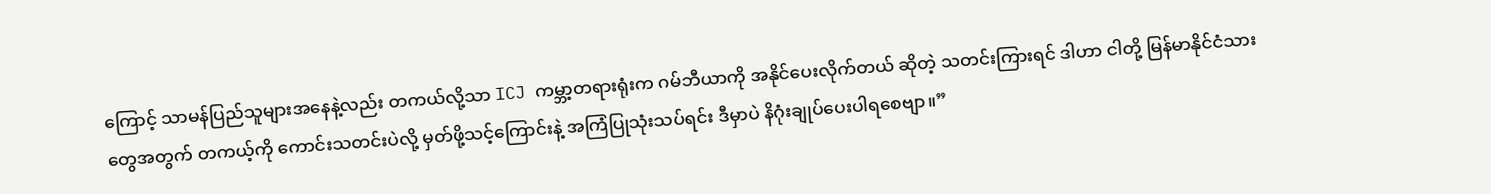ကြောင့် သာမန်ပြည်သူများအနေနဲ့လည်း တကယ်လို့သာ ICJ ကမ္ဘာ့တရားရုံးက ဂမ်ဘီယာကို အနိုင်ပေးလိုက်တယ် ဆိုတဲ့ သတင်းကြားရင် ဒါဟာ ငါတို့ မြန်မာနိုင်ငံသားတွေအတွက် တကယ့်ကို ကောင်းသတင်းပဲလို့ မှတ်ဖို့သင့်ကြောင်းနဲ့ အကြံပြုသုံးသပ်ရင်း ဒီမှာပဲ နိဂုံးချုပ်ပေးပါရစေဗျာ။”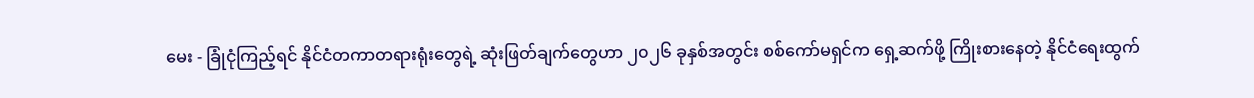မေး - ခြုံငုံကြည့်ရင် နိုင်ငံတကာတရားရုံးတွေရဲ့ ဆုံးဖြတ်ချက်တွေဟာ ၂၀၂၆ ခုနှစ်အတွင်း စစ်ကော်မရှင်က ရှေ့ဆက်ဖို့ ကြိုးစားနေတဲ့ နိုင်ငံရေးထွက်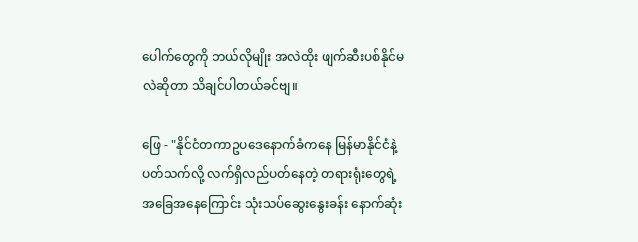ပေါက်တွေကို ဘယ်လိုမျိုး အလဲထိုး ဖျက်ဆီးပစ်နိုင်မလဲဆိုတာ သိချင်ပါတယ်ခင်ဗျ။

ဖြေ - "နိုင်ငံတကာဥပဒေနောက်ခံကနေ မြန်မာနိုင်ငံနဲ့ပတ်သက်လို့ လက်ရှိလည်ပတ်နေတဲ့ တရားရုံးတွေရဲ့ အခြေအနေကြောင်း သုံးသပ်ဆွေးနွေးခန်း နောက်ဆုံး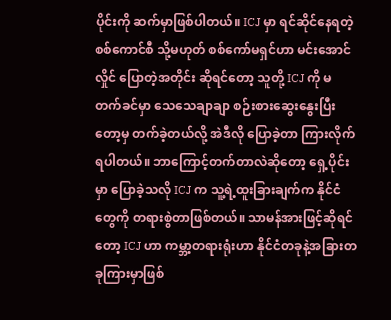ပိုင်းကို ဆက်မှာဖြစ်ပါတယ်။ ICJ မှာ ရင်ဆိုင်နေရတဲ့ စစ်ကောင်စီ သို့မဟုတ် စစ်ကော်မရှင်ဟာ မင်းအောင်လှိုင် ပြောတဲ့အတိုင်း ဆိုရင်တော့ သူတို့ ICJ ကို မတက်ခင်မှာ သေသေချာချာ စဉ်းစားဆွေးနွေးပြီးတော့မှ တက်ခဲ့တယ်လို့ အဲဒီလို ပြောခဲ့တာ ကြားလိုက်ရပါတယ်။ ဘာကြောင့်တက်တာလဲဆိုတော့ ရှေ့ပိုင်းမှာ ပြောခဲ့သလို ICJ က သူ့ရဲ့ထူးခြားချက်က နိုင်ငံတွေကို တရားစွဲတာဖြစ်တယ်။ သာမန်အားဖြင့်ဆိုရင်တော့ ICJ ဟာ ကမ္ဘာ့တရားရုံးဟာ နိုင်ငံတခုနဲ့အခြားတခုကြားမှာဖြစ်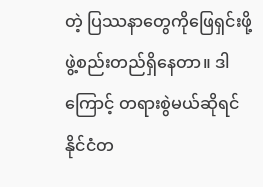တဲ့ ပြဿနာတွေကိုဖြေရှင်းဖို့ ဖွဲ့စည်းတည်ရှိနေတာ။ ဒါကြောင့် တရားစွဲမယ်ဆိုရင် နိုင်ငံတ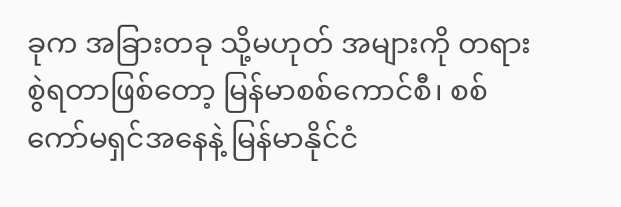ခုက အခြားတခု သို့မဟုတ် အများကို တရားစွဲရတာဖြစ်တော့ မြန်မာစစ်ကောင်စီ၊ စစ်ကော်မရှင်အနေနဲ့ မြန်မာနိုင်ငံ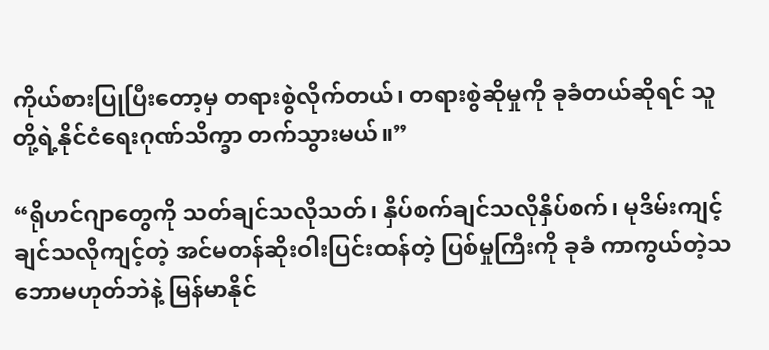ကိုယ်စားပြုပြီးတော့မှ တရားစွဲလိုက်တယ်၊ တရားစွဲဆိုမှုကို ခုခံတယ်ဆိုရင် သူတို့ရဲ့နိုင်ငံရေးဂုဏ်သိက္ခာ တက်သွားမယ်။”

“ရိုဟင်ဂျာတွေကို သတ်ချင်သလိုသတ်၊ နှိပ်စက်ချင်သလိုနှိပ်စက်၊ မုဒိမ်းကျင့်ချင်သလိုကျင့်တဲ့ အင်မတန်ဆိုးဝါးပြင်းထန်တဲ့ ပြစ်မှုကြီးကို ခုခံ ကာကွယ်တဲ့သဘောမဟုတ်ဘဲနဲ့ မြန်မာနိုင်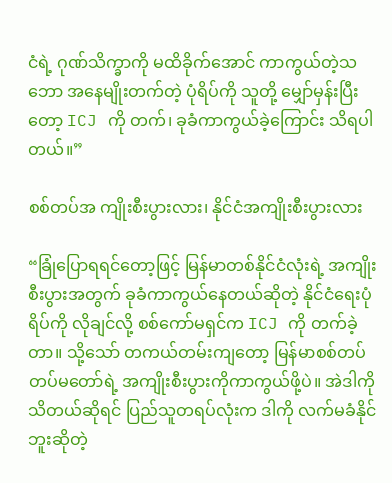ငံရဲ့ ဂုဏ်သိက္ခာကို မထိခိုက်အောင် ကာကွယ်တဲ့သဘော အနေမျိုးတက်တဲ့ ပုံရိပ်ကို သူတို့ မျှော်မှန်းပြီးတော့ ICJ ကို တက်၊ ခုခံကာကွယ်ခဲ့ကြောင်း သိရပါတယ်။”

စစ်တပ်အ ကျိုးစီးပွားလား၊ နိုင်ငံအကျိုးစီးပွားလား

“ခြုံပြောရရင်တော့ဖြင့် မြန်မာတစ်နိုင်ငံလုံးရဲ့ အကျိုးစီးပွားအတွက် ခုခံကာကွယ်နေတယ်ဆိုတဲ့ နိုင်ငံရေးပုံရိပ်ကို လိုချင်လို့ စစ်ကော်မရှင်က ICJ ကို တက်ခဲ့တာ။ သို့သော် တကယ်တမ်းကျတော့ မြန်မာစစ်တပ် တပ်မတော်ရဲ့ အကျိုးစီးပွားကိုကာကွယ်ဖို့ပဲ။ အဲဒါကို သိတယ်ဆိုရင် ပြည်သူတရပ်လုံးက ဒါကို လက်မခံနိုင်ဘူးဆိုတဲ့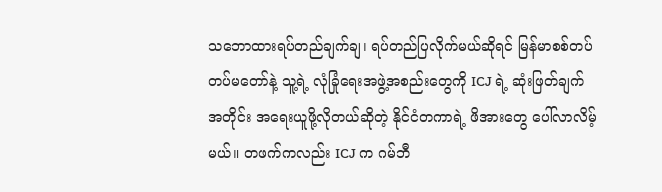သဘောထားရပ်တည်ချက်ချ၊ ရပ်တည်ပြလိုက်မယ်ဆိုရင် မြန်မာစစ်တပ် တပ်မတော်နဲ့ သူ့ရဲ့ လုံခြုံရေးအဖွဲ့အစည်းတွေကို ICJ ရဲ့ ဆုံးဖြတ်ချက်အတိုင်း အရေးယူဖို့လိုတယ်ဆိုတဲ့ နိုင်ငံတကာရဲ့ ဖိအားတွေ ပေါ်လာလိမ့်မယ်။ တဖက်ကလည်း ICJ က ဂမ်ဘီ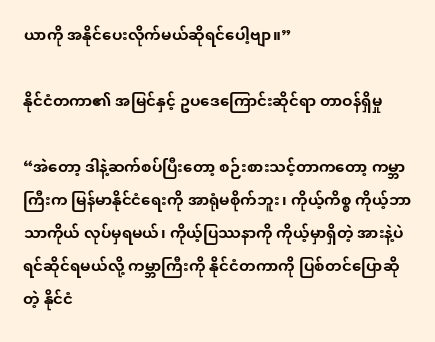ယာကို အနိုင်ပေးလိုက်မယ်ဆိုရင်ပေါ့ဗျာ။”

နိုင်ငံတကာ၏ အမြင်နှင့် ဥပဒေကြောင်းဆိုင်ရာ တာဝန်ရှိမှု

“အဲတော့ ဒါနဲ့ဆက်စပ်ပြီးတော့ စဉ်းစားသင့်တာကတော့ ကမ္ဘာကြီးက မြန်မာနိုင်ငံရေးကို အာရုံမစိုက်ဘူး၊ ကိုယ့်ကိစ္စ ကိုယ့်ဘာသာကိုယ် လုပ်မှရမယ်၊ ကိုယ့်ပြဿနာကို ကိုယ့်မှာရှိတဲ့ အားနဲ့ပဲ ရင်ဆိုင်ရမယ်လို့ ကမ္ဘာကြီးကို နိုင်ငံတကာကို ပြစ်တင်ပြောဆိုတဲ့ နိုင်ငံ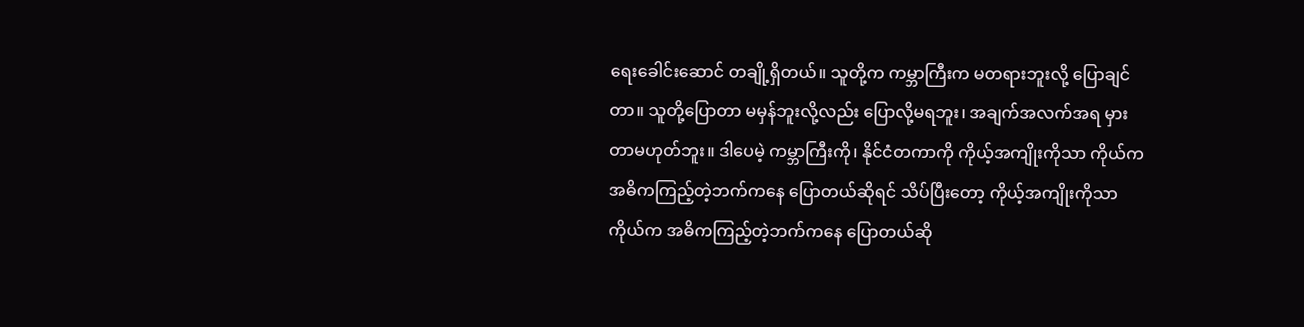ရေးခေါင်းဆောင် တချို့ရှိတယ်။ သူတို့က ကမ္ဘာကြီးက မတရားဘူးလို့ ပြောချင်တာ။ သူတို့ပြောတာ မမှန်ဘူးလို့လည်း ပြောလို့မရဘူး၊ အချက်အလက်အရ မှားတာမဟုတ်ဘူး။ ဒါပေမဲ့ ကမ္ဘာကြီးကို၊ နိုင်ငံတကာကို ကိုယ့်အကျိုးကိုသာ ကိုယ်က အဓိကကြည့်တဲ့ဘက်ကနေ ပြောတယ်ဆိုရင် သိပ်ပြီးတော့ ကိုယ့်အကျိုးကိုသာ ကိုယ်က အဓိကကြည့်တဲ့ဘက်ကနေ ပြောတယ်ဆို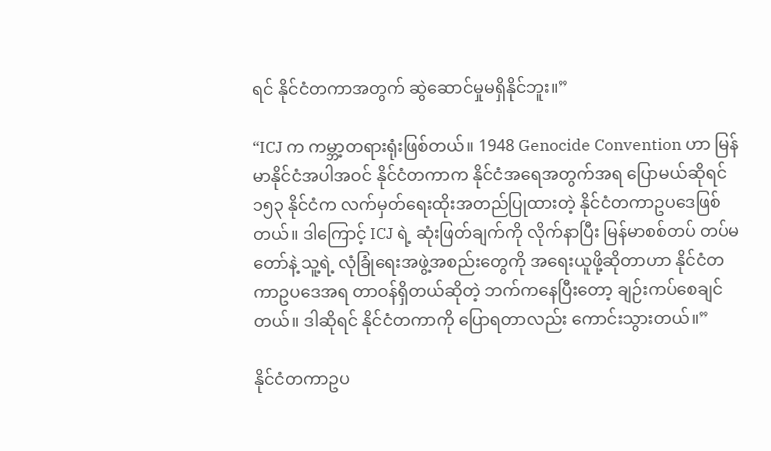ရင် နိုင်ငံတကာအတွက် ဆွဲဆောင်မှုမရှိနိုင်ဘူး။”

“ICJ က ကမ္ဘာ့တရားရုံးဖြစ်တယ်။ 1948 Genocide Convention ဟာ မြန်မာနိုင်ငံအပါအဝင် နိုင်ငံတကာက နိုင်ငံအရေအတွက်အရ ပြောမယ်ဆိုရင် ၁၅၃ နိုင်ငံက လက်မှတ်ရေးထိုးအတည်ပြုထားတဲ့ နိုင်ငံတကာဥပဒေဖြစ်တယ်။ ဒါကြောင့် ICJ ရဲ့ ဆုံးဖြတ်ချက်ကို လိုက်နာပြီး မြန်မာစစ်တပ် တပ်မတော်နဲ့ သူ့ရဲ့ လုံခြုံရေးအဖွဲ့အစည်းတွေကို အရေးယူဖို့ဆိုတာဟာ နိုင်ငံတကာဥပဒေအရ တာဝန်ရှိတယ်ဆိုတဲ့ ဘက်ကနေပြီးတော့ ချဉ်းကပ်စေချင်တယ်။ ဒါဆိုရင် နိုင်ငံတကာကို ပြောရတာလည်း ကောင်းသွားတယ်။”

နိုင်ငံတကာဥပ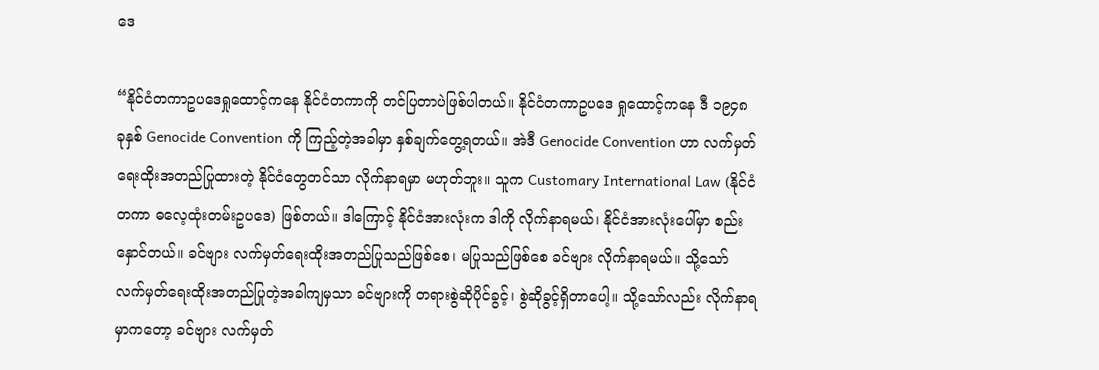ဒေ

“နိုင်ငံတကာဥပဒေရှုထောင့်ကနေ နိုင်ငံတကာကို တင်ပြတာပဲဖြစ်ပါတယ်။ နိုင်ငံတကာဥပဒေ ရှုထောင့်ကနေ ဒီ ၁၉၄၈ ခုနှစ် Genocide Convention ကို ကြည့်တဲ့အခါမှာ နှစ်ချက်တွေ့ရတယ်။ အဲဒီ Genocide Convention ဟာ လက်မှတ်ရေးထိုးအတည်ပြုထားတဲ့ နိုင်ငံတွေတင်သာ လိုက်နာရမှာ မဟုတ်ဘူး။ သူက Customary International Law (နိုင်ငံတကာ ဓလေ့ထုံးတမ်းဥပဒေ) ဖြစ်တယ်။ ဒါကြောင့် နိုင်ငံအားလုံးက ဒါကို လိုက်နာရမယ်၊ နိုင်ငံအားလုံးပေါ်မှာ စည်းနှောင်တယ်။ ခင်ဗျား လက်မှတ်ရေးထိုးအတည်ပြုသည်ဖြစ်စေ၊ မပြုသည်ဖြစ်စေ ခင်ဗျား လိုက်နာရမယ်။ သို့သော် လက်မှတ်ရေးထိုးအတည်ပြုတဲ့အခါကျမှသာ ခင်ဗျားကို တရားစွဲဆိုပိုင်ခွင့်၊ စွဲဆိုခွင့်ရှိတာပေါ့။ သို့သော်လည်း လိုက်နာရမှာကတော့ ခင်ဗျား လက်မှတ်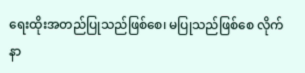ရေးထိုးအတည်ပြုသည်ဖြစ်စေ၊ မပြုသည်ဖြစ်စေ လိုက်နာ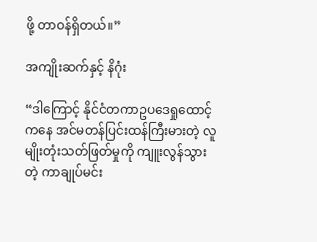ဖို့ တာဝန်ရှိတယ်။”

အကျိုးဆက်နှင့် နိဂုံး

“ဒါကြောင့် နိုင်ငံတကာဥပဒေရှုထောင့်ကနေ အင်မတန်ပြင်းထန်ကြီးမားတဲ့ လူမျိုးတုံးသတ်ဖြတ်မှုကို ကျူးလွန်သွားတဲ့ ကာချုပ်မင်း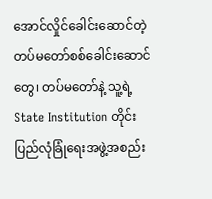အောင်လှိုင်ခေါင်းဆောင်တဲ့ တပ်မတော်စစ်ခေါင်းဆောင်တွေ၊ တပ်မတော်နဲ့ သူ့ရဲ့ State Institution တိုင်းပြည်လုံခြုံရေးအဖွဲ့အစည်း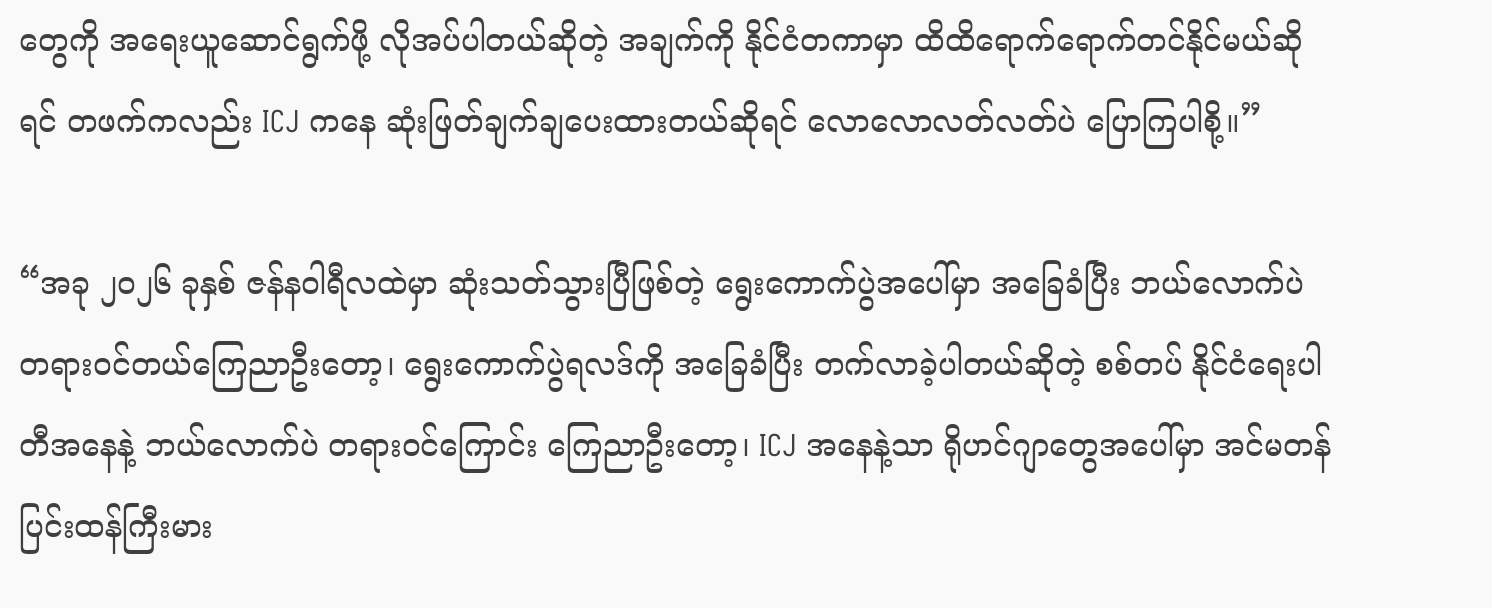တွေကို အရေးယူဆောင်ရွက်ဖို့ လိုအပ်ပါတယ်ဆိုတဲ့ အချက်ကို နိုင်ငံတကာမှာ ထိထိရောက်ရောက်တင်နိုင်မယ်ဆိုရင် တဖက်ကလည်း ICJ ကနေ ဆုံးဖြတ်ချက်ချပေးထားတယ်ဆိုရင် လောလောလတ်လတ်ပဲ ပြောကြပါစို့။”

“အခု ၂၀၂၆ ခုနှစ် ဇန်နဝါရီလထဲမှာ ဆုံးသတ်သွားပြီဖြစ်တဲ့ ရွေးကောက်ပွဲအပေါ်မှာ အခြေခံပြီး ဘယ်လောက်ပဲ တရားဝင်တယ်ကြေညာဦးတော့၊ ရွေးကောက်ပွဲရလဒ်ကို အခြေခံပြီး တက်လာခဲ့ပါတယ်ဆိုတဲ့ စစ်တပ် နိုင်ငံရေးပါတီအနေနဲ့ ဘယ်လောက်ပဲ တရားဝင်ကြောင်း ကြေညာဦးတော့၊ ICJ အနေနဲ့သာ ရိုဟင်ဂျာတွေအပေါ်မှာ အင်မတန်ပြင်းထန်ကြီးမား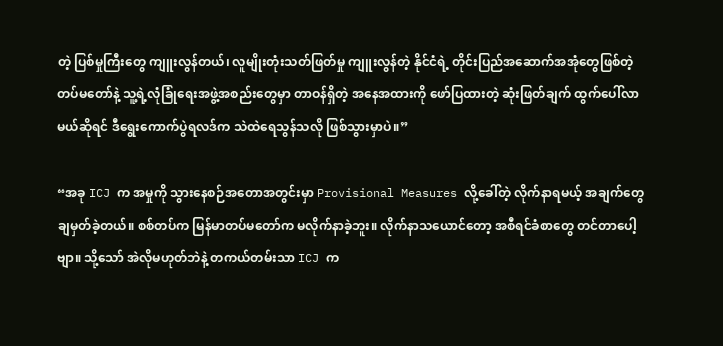တဲ့ ပြစ်မှုကြီးတွေ ကျူးလွန်တယ်၊ လူမျိုးတုံးသတ်ဖြတ်မှု ကျူးလွန်တဲ့ နိုင်ငံရဲ့ တိုင်းပြည်အဆောက်အအုံတွေဖြစ်တဲ့ တပ်မတော်နဲ့ သူ့ရဲ့လုံခြုံရေးအဖွဲ့အစည်းတွေမှာ တာဝန်ရှိတဲ့ အနေအထားကို ဖော်ပြထားတဲ့ ဆုံးဖြတ်ချက် ထွက်ပေါ်လာမယ်ဆိုရင် ဒီရွေးကောက်ပွဲရလဒ်က သဲထဲရေသွန်သလို ဖြစ်သွားမှာပဲ။”

“အခု ICJ က အမှုကို သွားနေစဉ်အတောအတွင်းမှာ Provisional Measures လို့ခေါ်တဲ့ လိုက်နာရမယ့် အချက်တွေ ချမှတ်ခဲ့တယ်။ စစ်တပ်က မြန်မာတပ်မတော်က မလိုက်နာခဲ့ဘူး။ လိုက်နာသယောင်တော့ အစီရင်ခံစာတွေ တင်တာပေါ့ဗျာ။ သို့သော် အဲလိုမဟုတ်ဘဲနဲ့ တကယ်တမ်းသာ ICJ က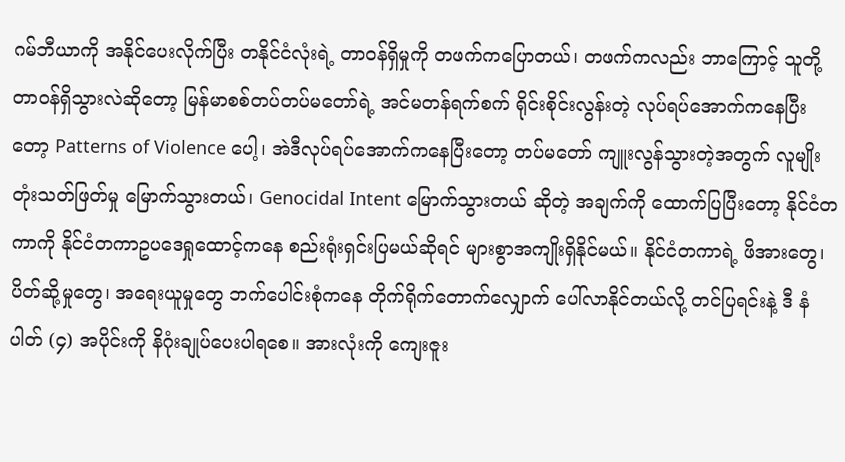ဂမ်ဘီယာကို အနိုင်ပေးလိုက်ပြီး တနိုင်ငံလုံးရဲ့ တာဝန်ရှိမှုကို တဖက်ကပြောတယ်၊ တဖက်ကလည်း ဘာကြောင့် သူတို့တာဝန်ရှိသွားလဲဆိုတော့ မြန်မာစစ်တပ်တပ်မတော်ရဲ့ အင်မတန်ရက်စက် ရိုင်းစိုင်းလွန်းတဲ့ လုပ်ရပ်အောက်ကနေပြီးတော့ Patterns of Violence ပေါ့၊ အဲဒီလုပ်ရပ်အောက်ကနေပြီးတော့ တပ်မတော် ကျူးလွန်သွားတဲ့အတွက် လူမျိုးတုံးသတ်ဖြတ်မှု မြောက်သွားတယ်၊ Genocidal Intent မြောက်သွားတယ် ဆိုတဲ့ အချက်ကို ထောက်ပြပြီးတော့ နိုင်ငံတကာကို နိုင်ငံတကာဥပဒေရှုထောင့်ကနေ စည်းရုံးရှင်းပြမယ်ဆိုရင် များစွာအကျိုးရှိနိုင်မယ်။ နိုင်ငံတကာရဲ့ ဖိအားတွေ၊ ပိတ်ဆို့မှုတွေ၊ အရေးယူမှုတွေ ဘက်ပေါင်းစုံကနေ တိုက်ရိုက်တောက်လျှောက် ပေါ်လာနိုင်တယ်လို့ တင်ပြရင်းနဲ့ ဒီ နံပါတ် (၄) အပိုင်းကို နိဂုံးချုပ်ပေးပါရစေ။ အားလုံးကို ကျေးဇူး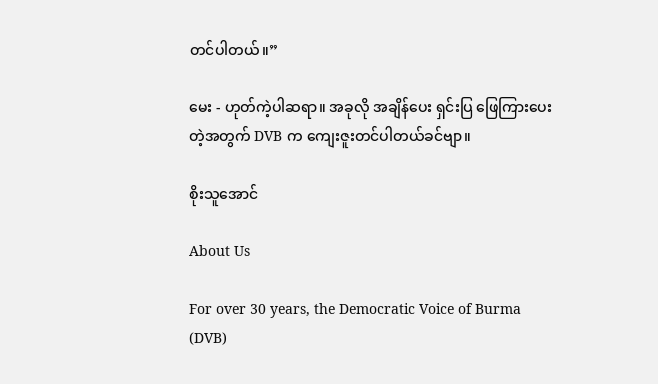တင်ပါတယ်။”

မေး - ဟုတ်ကဲ့ပါဆရာ။ အခုလို အချိန်ပေး ရှင်းပြ ဖြေကြားပေးတဲ့အတွက် DVB က ကျေးဇူးတင်ပါတယ်ခင်ဗျာ။

စိုးသူအောင်

About Us

For over 30 years, the Democratic Voice of Burma (DVB)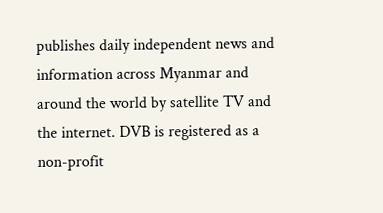publishes daily independent news and information across Myanmar and around the world by satellite TV and the internet. DVB is registered as a non-profit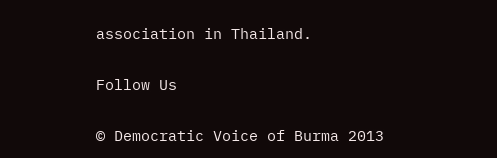association in Thailand.

Follow Us

© Democratic Voice of Burma 2013